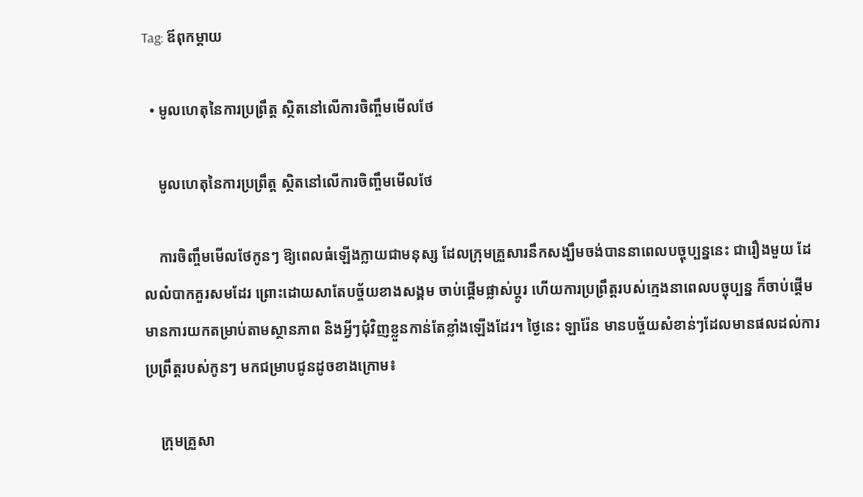Tag: ឪពុកម្តាយ

  • មូលហេតុនៃការប្រព្រឹត្ត ស្ថិតនៅលើការចិញ្ចឹមមើលថែ

    មូលហេតុនៃការប្រព្រឹត្ត ស្ថិតនៅលើការចិញ្ចឹមមើលថែ

    ការចិញ្ចឹមមើលថែកូនៗ ឱ្យពេលធំឡើងក្លាយជាមនុស្ស ដែលក្រុមគ្រួសារនឹកសង្ឃឹមចង់បាននាពេលបច្ចុប្បន្ននេះ ជារឿងមួយ ដែលលំបាកគួរសមដែរ ព្រោះដោយសាតែបច្ច័យខាងសង្គម ចាប់ផ្តើមផ្លាស់ប្តូរ ហើយការប្រព្រឹត្តរបស់ក្មេងនាពេលបច្ចុប្បន្ន ក៏ចាប់ផ្តើមមានការយកតម្រាប់តាមស្ថានភាព និងអ្វីៗជុំវិញខ្លួនកាន់តែខ្លាំងឡើងដែរ។ ថ្ងៃនេះ ឡារ៉ែន មានបច្ច័យសំខាន់ៗដែលមានផលដល់ការប្រព្រឹត្តរបស់កូនៗ មកជម្រាបជូនដូចខាងក្រោម៖

    ក្រុមគ្រួសា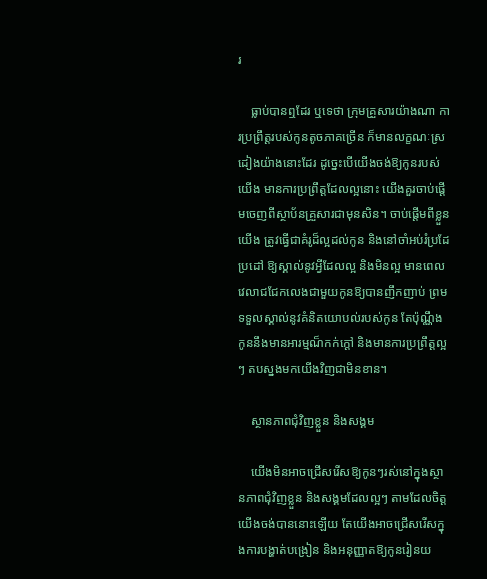រ

    ធ្លាប់បានឮដែរ ឬទេថា ក្រុមគ្រួសារយ៉ាងណា ការប្រព្រឹត្តរបស់កូនតូចភាគច្រើន ក៏មានលក្ខណៈស្រដៀងយ៉ាងនោះដែរ ដូច្នេះបើយើងចង់ឱ្យកូនរបស់យើង មានការប្រព្រឹត្តដែលល្អនោះ យើងគួរចាប់ផ្តើមចេញពីស្ថាប័នគ្រួសារជាមុនសិន។ ចាប់ផ្តើមពីខ្លួនយើង ត្រូវធ្វើជាគំរូដ៏ល្អដល់កូន និងនៅចាំអប់រំប្រដែប្រដៅ ឱ្យស្គាល់នូវអ្វីដែលល្អ និងមិនល្អ មានពេលវេលាជជែកលេងជាមួយកូនឱ្យបានញឹកញាប់ ព្រមទទួលស្គាល់នូវគំនិតយោបល់របស់កូន តែប៉ុណ្ណឹងកូននឹងមានអារម្មណ៏កក់ក្តៅ និងមានការប្រព្រឹត្តល្អៗ តបស្នងមកយើងវិញជាមិនខាន។

    ស្ថានភាពជុំវិញខ្លួន និងសង្គម

    យើងមិនអាចជ្រើសរើសឱ្យកូនៗរស់នៅក្នុងស្ថានភាពជុំវិញខ្លួន និងសង្គមដែលល្អៗ តាមដែលចិត្តយើងចង់បាននោះឡើយ តែយើងអាចជ្រើសរើសក្នុងការបង្ហាត់បង្រៀន និងអនុញ្ញាតឱ្យកូនរៀនយ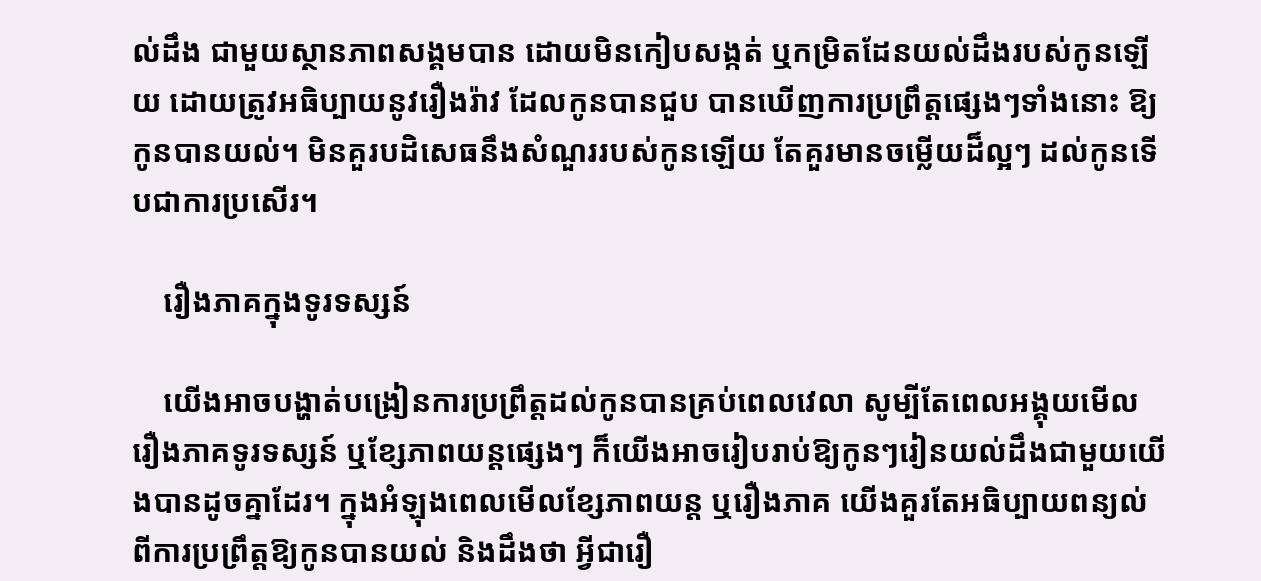ល់ដឹង ជាមួយស្ថានភាពសង្គមបាន ដោយមិនកៀបសង្កត់ ឬកម្រិតដែនយល់ដឹងរបស់កូនឡើយ ដោយត្រូវអធិប្បាយនូវរឿងរ៉ាវ ដែលកូនបានជួប បានឃើញការប្រព្រឹត្តផ្សេងៗទាំងនោះ ឱ្យកូនបានយល់។ មិនគួរបដិសេធនឹងសំណួររបស់កូនឡើយ តែគួរមានចម្លើយដ៏ល្អៗ ដល់កូនទើបជាការប្រសើរ។

    រឿងភាគក្នុងទូរទស្សន៍

    យើងអាចបង្ហាត់បង្រៀនការប្រព្រឹត្តដល់កូនបានគ្រប់ពេលវេលា សូម្បីតែពេលអង្គុយមើលរឿងភាគទូរទស្សន៍ ឬខ្សែភាពយន្តផ្សេងៗ ក៏យើងអាចរៀបរាប់ឱ្យកូនៗរៀនយល់ដឹងជាមួយយើងបានដូចគ្នាដែរ។ ក្នុងអំឡុងពេលមើលខ្សែភាពយន្ត ឬរឿងភាគ យើងគួរតែអធិប្បាយពន្យល់ពីការប្រព្រឹត្តឱ្យកូនបានយល់ និងដឹងថា អ្វីជារឿ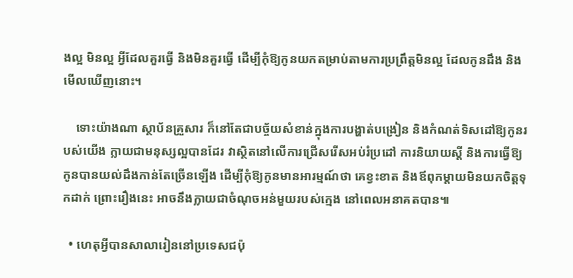ងល្អ មិនល្អ អ្វីដែលគួរធ្វើ និងមិនគួរធ្វើ ដើម្បីកុំឱ្យកូនយកតម្រាប់តាមការប្រព្រឹត្តមិនល្អ ដែលកូនដឹង និងមើលឃើញនោះ។

    ទោះយ៉ាងណា ស្ថាប័នគ្រួសារ ក៏នៅតែជាបច្ច័យសំខាន់ក្នុងការបង្ហាត់បង្រៀន និងកំណត់ទិសដៅឱ្យកូនរបស់យើង ក្លាយជាមនុស្សល្អបានដែរ វាស្ថិតនៅលើការជ្រើសរើសអប់រំប្រដៅ ការនិយាយស្តី និងការធ្វើឱ្យកូនបានយល់ដឹងកាន់តែច្រើនឡើង ដើម្បីកុំឱ្យកូនមានអារម្មណ៍ថា គេខ្វះខាត និងឪពុកម្តាយមិនយកចិត្តទុកដាក់ ព្រោះរឿងនេះ អាចនឹងក្លាយជាចំណុចអន់មួយរបស់ក្មេង នៅពេលអនាគតបាន៕

  • ហេតុអ្វីបានសាលារៀននៅប្រទេសជប៉ុ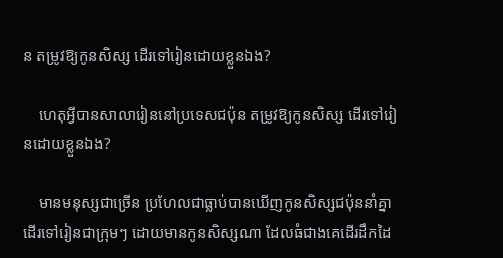ន តម្រូវឱ្យកូនសិស្ស ដើរទៅរៀនដោយខ្លួនឯង?

    ហេតុអ្វីបានសាលារៀននៅប្រទេសជប៉ុន តម្រូវឱ្យកូនសិស្ស ដើរទៅរៀនដោយខ្លួនឯង?

    មានមនុស្សជាច្រើន ប្រហែលជាធ្លាប់បានឃើញកូនសិស្សជប៉ុននាំគ្នាដើរទៅរៀនជាក្រុមៗ ដោយមានកូនសិស្សណា ដែលធំជាងគេដើរដឹកដៃ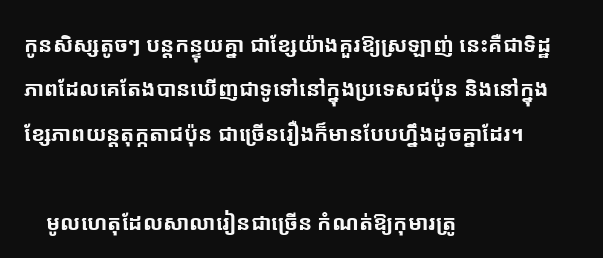កូនសិស្សតូចៗ បន្តកន្ទុយគ្នា ជាខ្សែយ៉ាងគួរឱ្យស្រឡាញ់ នេះគឺជាទិដ្ឋភាពដែលគេតែងបានឃើញជាទូទៅនៅក្នុងប្រទេសជប៉ុន និងនៅក្នុងខ្សែភាពយន្តតុក្កតាជប៉ុន ជាច្រើនរឿងក៏មានបែបហ្នឹងដូចគ្នាដែរ។

    មូលហេតុដែលសាលារៀនជាច្រើន កំណត់ឱ្យកុមារត្រូ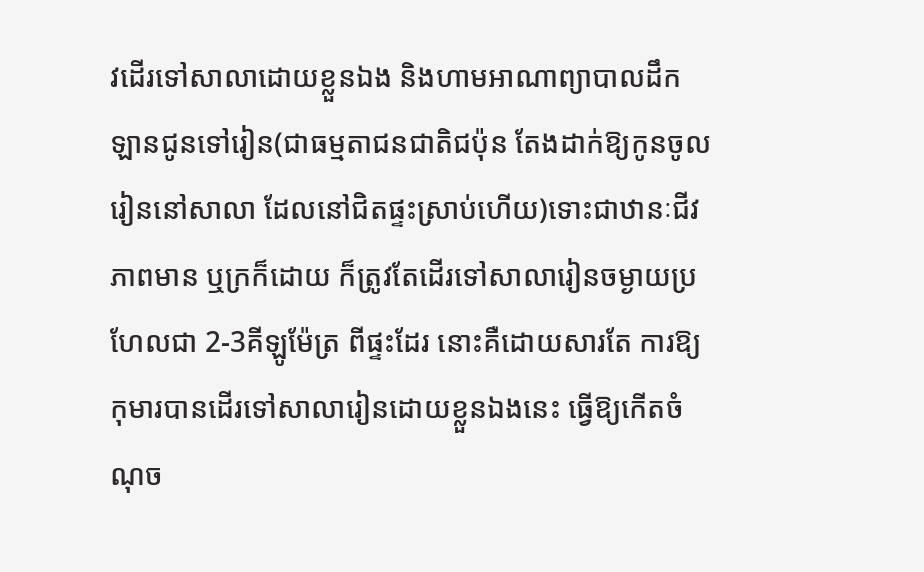វដើរទៅសាលាដោយខ្លួនឯង និងហាមអាណាព្យាបាលដឹកឡានជូនទៅរៀន(ជាធម្មតាជនជាតិជប៉ុន តែងដាក់ឱ្យកូនចូលរៀននៅសាលា ដែលនៅជិតផ្ទះស្រាប់ហើយ)ទោះជាឋានៈជីវភាពមាន ឬក្រក៏ដោយ ក៏ត្រូវតែដើរទៅសាលារៀនចម្ងាយប្រហែលជា 2-3គីឡូម៉ែត្រ ពីផ្ទះដែរ នោះគឺដោយសារតែ ការឱ្យកុមារបានដើរទៅសាលារៀនដោយខ្លួនឯងនេះ ធ្វើឱ្យកើតចំណុច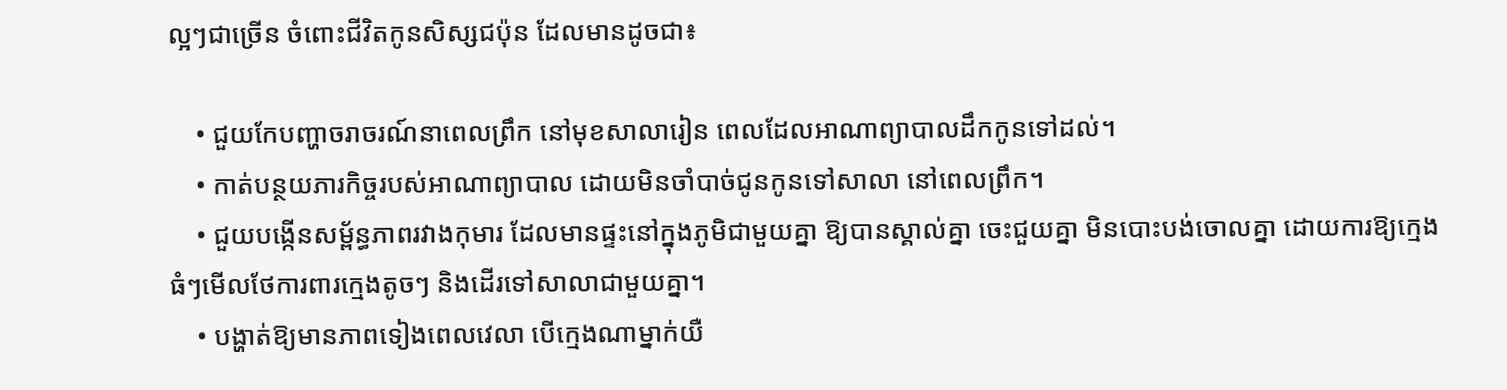ល្អៗជាច្រើន ចំពោះជីវិតកូនសិស្សជប៉ុន ដែលមានដូចជា៖

    • ជួយកែបញ្ហាចរាចរណ៍នាពេលព្រឹក នៅមុខសាលារៀន ពេលដែលអាណាព្យាបាលដឹកកូនទៅដល់។
    • កាត់បន្ថយភារកិច្ចរបស់អាណាព្យាបាល ដោយមិនចាំបាច់ជូនកូនទៅសាលា នៅពេលព្រឹក។
    • ជួយបង្កើនសម្ព័ន្ធភាពរវាងកុមារ ដែលមានផ្ទះនៅក្នុងភូមិជាមួយគ្នា ឱ្យបានស្គាល់គ្នា ចេះជួយគ្នា មិនបោះបង់ចោលគ្នា ដោយការឱ្យក្មេងធំៗមើលថែការពារក្មេងតូចៗ និងដើរទៅសាលាជាមួយគ្នា។
    • បង្ហាត់ឱ្យមានភាពទៀងពេលវេលា បើក្មេងណាម្នាក់យឺ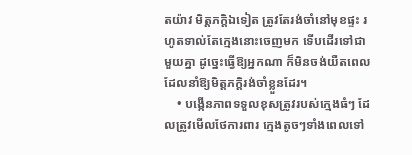តយ៉ាវ មិត្តភក្តិឯទៀត ត្រូវតែរង់ចាំនៅមុខផ្ទះ រហូតទាល់តែក្មេងនោះចេញមក ទើបដើរទៅជាមួយគ្នា ដូច្នេះធ្វើឱ្យអ្នកណា ក៏មិនចង់យឺតពេល ដែលនាំឱ្យមិត្តភក្តិរង់ចាំខ្លួនដែរ។
    • បង្កើនភាពទទួលខុសត្រូវរបស់ក្មេងធំៗ ដែលត្រូវមើលថែការពារ ក្មេងតូចៗទាំងពេលទៅ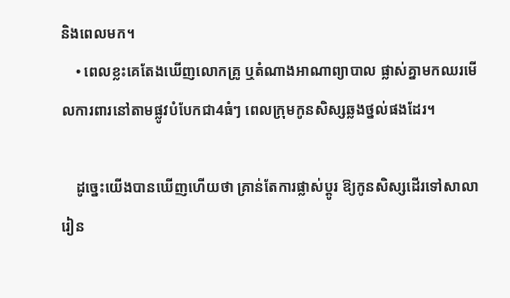និងពេលមក។
    • ពេលខ្លះគេតែងឃើញលោកគ្រូ ឬតំណាងអាណាព្យាបាល ផ្លាស់គ្នាមកឈរមើលការពារនៅតាមផ្លូវបំបែកជា4ធំៗ ពេលក្រុមកូនសិស្សឆ្លងថ្នល់ផងដែរ។

    ដូច្នេះយើងបានឃើញហើយថា គ្រាន់តែការផ្លាស់ប្តូរ ឱ្យកូនសិស្សដើរទៅសាលារៀន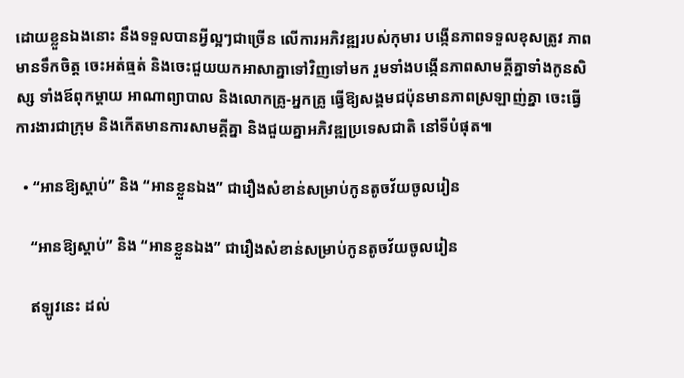ដោយខ្លួនឯងនោះ នឹងទទួលបានអ្វីល្អៗជាច្រើន លើការអភិវឌ្ឍរបស់កុមារ បង្កើនភាពទទួលខុសត្រូវ ភាពមានទឹកចិត្ត ចេះអត់ធ្មត់ និងចេះជួយយកអាសាគ្នាទៅវិញទៅមក រួមទាំងបង្កើនភាពសាមគ្គីគ្នាទាំងកូនសិស្ស ទាំងឪពុកម្តាយ អាណាព្យាបាល និងលោកគ្រូ-អ្នកគ្រូ ធ្វើឱ្យសង្គមជប៉ុនមានភាពស្រឡាញ់គ្នា ចេះធ្វើការងារជាក្រុម និងកើតមានការសាមគ្គីគ្នា និងជួយគ្នាអភិវឌ្ឍប្រទេសជាតិ នៅទីបំផុត៕

  • “អានឱ្យស្តាប់” និង “អានខ្លួនឯង” ជារឿងសំខាន់សម្រាប់កូនតូចវ័យចូលរៀន

    “អានឱ្យស្តាប់” និង “អានខ្លួនឯង” ជារឿងសំខាន់សម្រាប់កូនតូចវ័យចូលរៀន

    ឥឡូវនេះ ដល់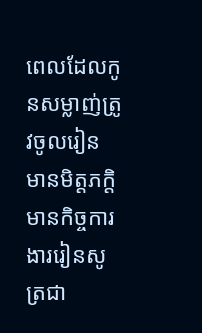ពេលដែលកូនសម្លាញ់ត្រូវចូលរៀន មានមិត្តភក្តិ មានកិច្ចការងាររៀនសូត្រជា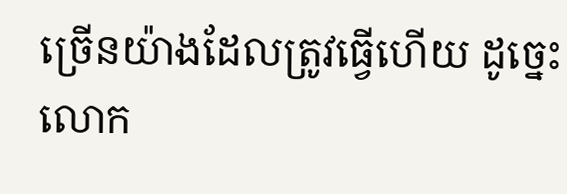ច្រើនយ៉ាងដែលត្រូវធ្វើហើយ ដូច្នេះលោក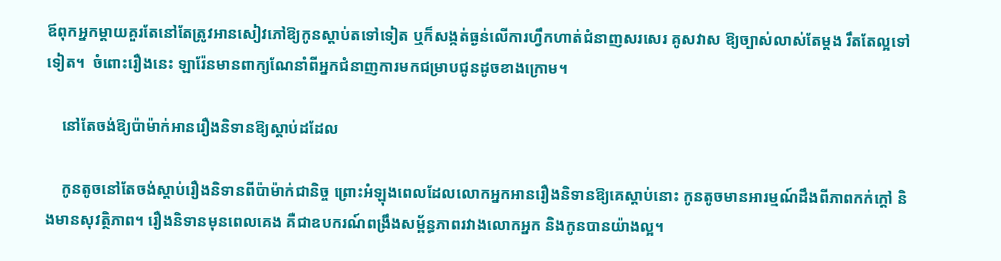ឪពុកអ្នកម្តាយគួរតែនៅតែត្រូវអានសៀវភៅឱ្យកូនស្តាប់តទៅទៀត ឬក៏សង្កត់ធ្ងន់លើការហ្វឹកហាត់ជំនាញសរសេរ គូសវាស ឱ្យច្បាស់លាស់តែម្តង រឹតតែល្អទៅទៀត។  ចំពោះរឿងនេះ ឡារ៉ែនមានពាក្យណែនាំពីអ្នកជំនាញការមកជម្រាបជូនដូចខាងក្រោម។

    នៅតែចង់ឱ្យប៉ាម៉ាក់អានរឿងនិទានឱ្យស្តាប់ដដែល

    កូនតូចនៅតែចង់ស្តាប់រឿងនិទានពីប៉ាម៉ាក់ជានិច្ច ព្រោះអំឡុងពេលដែលលោកអ្នកអានរឿងនិទានឱ្យគេស្តាប់នោះ កូនតូចមានអារម្មណ៍ដឹងពីភាពកក់ក្តៅ និងមានសុវត្ថិភាព។ រឿងនិទានមុនពេលគេង គឺជាឧបករណ៍ពង្រឹងសម្ព័ន្ធភាពរវាងលោកអ្នក និងកូនបានយ៉ាងល្អ។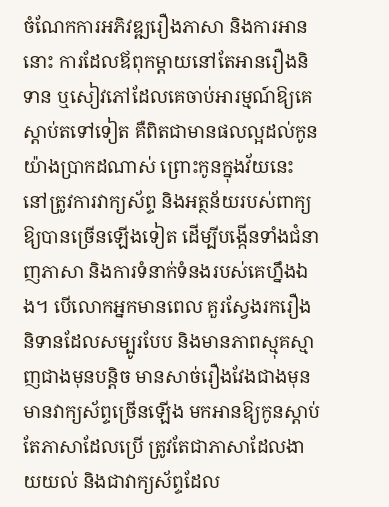ចំណែកការអភិវឌ្ឍរឿងភាសា និងការអាននោះ ការដែលឪពុកម្តាយនៅតែអានរឿងនិទាន ឬសៀវភៅដែលគេចាប់អារម្មណ៍ឱ្យគេស្តាប់តទៅទៀត គឺពិតជាមានផលល្អដល់កូនយ៉ាងប្រាកដណាស់ ព្រោះកូនក្នុងវ័យនេះ នៅត្រូវការវាក្យស័ព្ទ និងអត្ថន័យរបស់ពាក្យឱ្យបានច្រើនឡើងទៀត ដើម្បីបង្កើនទាំងជំនាញភាសា និងការទំនាក់ទំនងរបស់គេហ្នឹងឯង។ បើលោកអ្នកមានពេល គួរស្វែងរករឿងនិទានដែលសម្បូរបែប និងមានភាពស្មុគស្មាញជាងមុនបន្តិច មានសាច់រឿងវែងជាងមុន មានវាក្យស័ព្ទច្រើនឡើង មកអានឱ្យកូនស្តាប់ តែភាសាដែលប្រើ ត្រូវតែជាភាសាដែលងាយយល់ និងជាវាក្យស័ព្ទដែល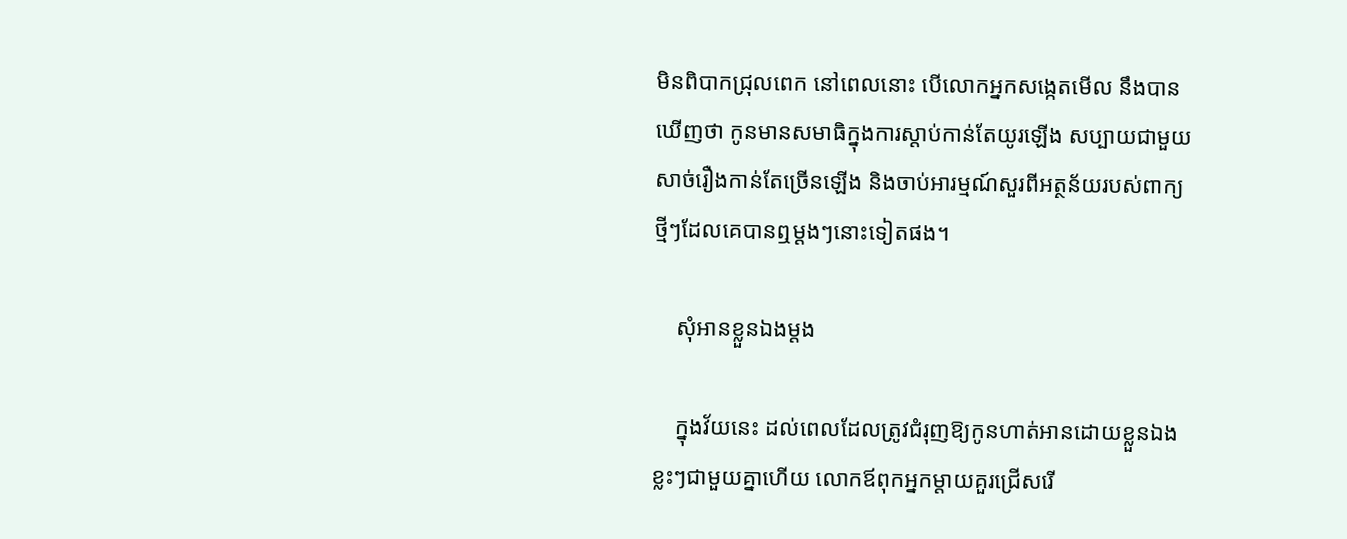មិនពិបាកជ្រុលពេក នៅពេលនោះ បើលោកអ្នកសង្កេតមើល នឹងបានឃើញថា កូនមានសមាធិក្នុងការស្តាប់កាន់តែយូរឡើង សប្បាយជាមួយសាច់រឿងកាន់តែច្រើនឡើង និងចាប់អារម្មណ៍សួរពីអត្ថន័យរបស់ពាក្យថ្មីៗដែលគេបានឮម្តងៗនោះទៀតផង។

    សុំអានខ្លួនឯងម្តង

    ក្នុងវ័យនេះ ដល់ពេលដែលត្រូវជំរុញឱ្យកូនហាត់អានដោយខ្លួនឯងខ្លះៗជាមួយគ្នាហើយ លោកឪពុកអ្នកម្តាយគួរជ្រើសរើ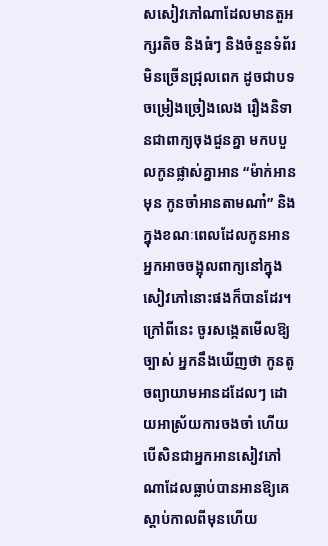សសៀវភៅណាដែលមានតួអក្សរតិច និងធំៗ និងចំនួនទំព័រមិនច្រើនជ្រុលពេក ដូចជាបទចម្រៀងច្រៀងលេង រឿងនិទានជាពាក្យចុងជួនគ្នា មកបបួលកូនផ្លាស់គ្នាអាន “ម៉ាក់អានមុន កូនចាំអានតាមណា៎” និងក្នុងខណៈពេលដែលកូនអាន អ្នកអាចចង្អុលពាក្យនៅក្នុងសៀវភៅនោះផងក៏បានដែរ។ ក្រៅពីនេះ ចូរសង្កេតមើលឱ្យច្បាស់ អ្នកនឹងឃើញថា កូនតូចព្យាយាមអានដដែលៗ ដោយអាស្រ័យការចងចាំ ហើយបើសិនជាអ្នកអានសៀវភៅណាដែលធ្លាប់បានអានឱ្យគេស្តាប់កាលពីមុនហើយ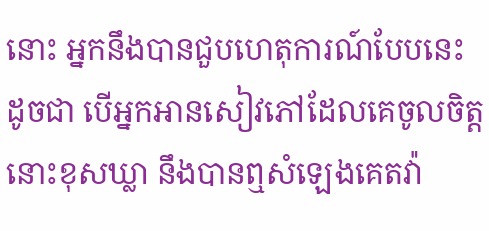នោះ អ្នកនឹងបានជួបហេតុការណ៍បែបនេះ ដូចជា បើអ្នកអានសៀវភៅដែលគេចូលចិត្តនោះខុសឃ្លា នឹងបានឮសំឡេងគេតវ៉ា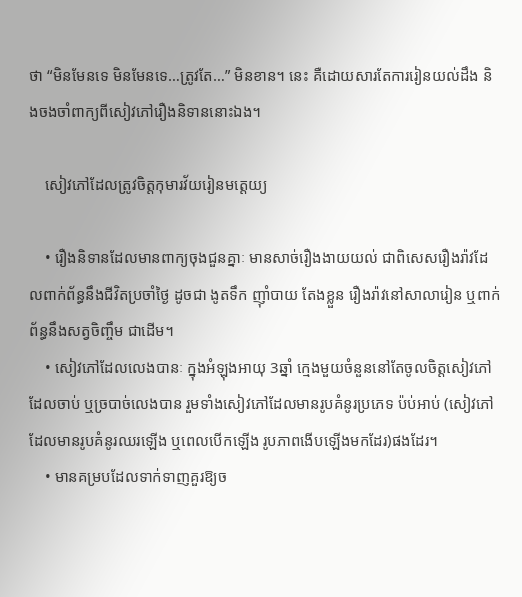ថា “មិនមែនទេ មិនមែនទេ…ត្រូវតែ…” មិនខាន។ នេះ គឺដោយសារតែការរៀនយល់ដឹង និងចងចាំពាក្យពីសៀវភៅរឿងនិទាននោះឯង។

    សៀវភៅដែលត្រូវចិត្តកុមារវ័យរៀនមត្តេយ្យ

    • រឿងនិទានដែលមានពាក្យចុងជួនគ្នាៈ មានសាច់រឿងងាយយល់ ជាពិសេសរឿងរ៉ាវដែលពាក់ព័ន្ធនឹងជីវិតប្រចាំថ្ងៃ ដូចជា ងូតទឹក ញ៉ាំបាយ តែងខ្លួន រឿងរ៉ាវនៅសាលារៀន ឬពាក់ព័ន្ធនឹងសត្វចិញ្ចឹម ជាដើម។
    • សៀវភៅដែលលេងបានៈ ក្នុងអំឡុងអាយុ 3ឆ្នាំ ក្មេងមួយចំនួននៅតែចូលចិត្តសៀវភៅដែលចាប់ ឬច្របាច់លេងបាន រួមទាំងសៀវភៅដែលមានរូបគំនូរប្រភេទ ប៉ប់អាប់ (សៀវភៅដែលមានរូបគំនូរឈរឡើង ឬពេលបើកឡើង រូបភាពងើបឡើងមកដែរ)ផងដែរ។
    • មានគម្របដែលទាក់ទាញគួរឱ្យច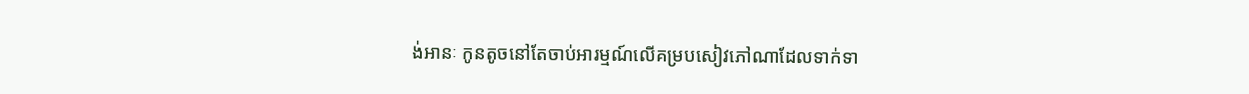ង់អានៈ កូនតូចនៅតែចាប់អារម្មណ៍លើគម្របសៀវភៅណាដែលទាក់ទា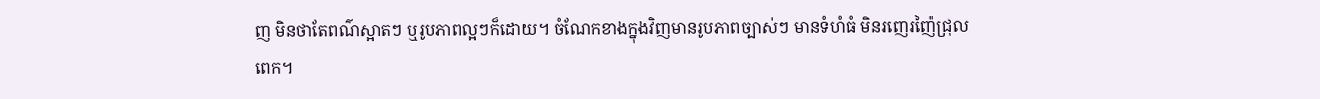ញ មិនថាតែពណ៌ស្អាតៗ ឬរូបភាពល្អៗក៏ដោយ។ ចំណែកខាងក្នុងវិញមានរូបភាពច្បាស់ៗ មានទំហំធំ មិនរញេរញ៉ៃជ្រុលពេក។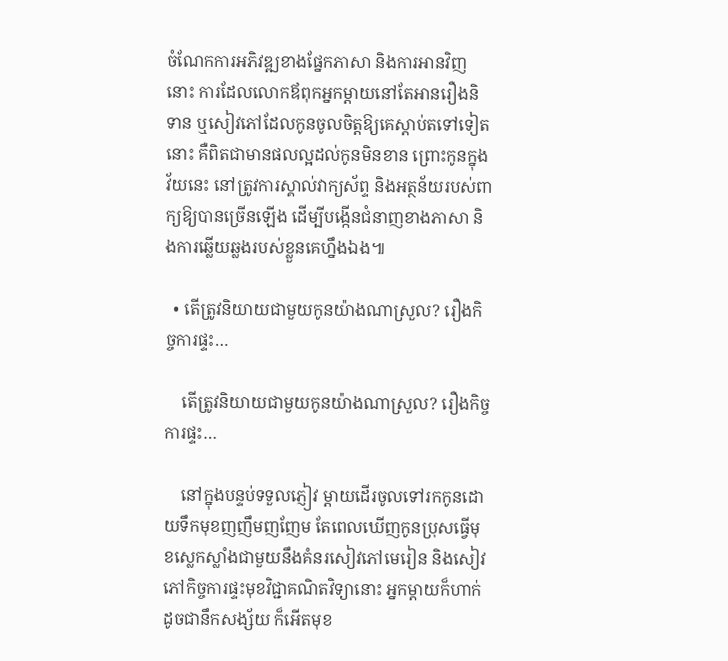ចំណែកការអភិវឌ្ឍខាងផ្នែកភាសា និងការអានវិញនោះ ការដែលលោកឪពុកអ្នកម្តាយនៅតែអានរឿងនិទាន ឬសៀវភៅដែលកូនចូលចិត្តឱ្យគេស្តាប់តទៅទៀតនោះ គឺពិតជាមានផលល្អដល់កូនមិនខាន ព្រោះកូនក្នុងវ័យនេះ នៅត្រូវការស្គាល់វាក្យស័ព្ទ និងអត្ថន័យរបស់ពាក្យឱ្យបានច្រើនឡើង ដើម្បីបង្កើនជំនាញខាងភាសា និងការឆ្លើយឆ្លងរបស់ខ្លួនគេហ្នឹងឯង៕

  • តើត្រូវនិយាយជាមួយកូនយ៉ាងណាស្រួល? រឿងកិច្ចការផ្ទះ…

    តើត្រូវនិយាយជាមួយកូនយ៉ាងណាស្រួល? រឿងកិច្ចការផ្ទះ…

    នៅក្នុងបន្ទប់ទទួលភ្ញៀវ ម្តាយដើរចូលទៅរកកូនដោយទឹកមុខញញឹមញញែម តែពេលឃើញកូនប្រុសធ្វើមុខស្លេកស្លាំងជាមួយនឹងគំនរសៀវភៅមេរៀន និងសៀវភៅកិច្ចការផ្ទះមុខវិជ្ជាគណិតវិទ្យានោះ អ្នកម្តាយក៏ហាក់ដូចជានឹកសង្ស័យ ក៏អើតមុខ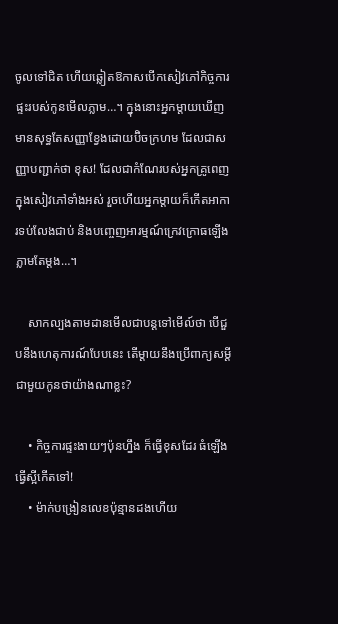ចូលទៅជិត ហើយឆ្លៀតឱកាសបើកសៀវភៅកិច្ចការផ្ទះរបស់កូនមើលភ្លាម…។ ក្នុងនោះអ្នកម្តាយឃើញមានសុទ្ធតែសញ្ញាខ្វែងដោយប៊ិចក្រហម ដែលជាសញ្ញាបញ្ជាក់ថា ខុស! ដែលជាកំណែរបស់អ្នកគ្រូពេញក្នុងសៀវភៅទាំងអស់ រួចហើយអ្នកម្តាយក៏កើតអាការទប់លែងជាប់ និងបញ្ចេញអារម្មណ៍ក្រេវក្រោធឡើងភ្លាមតែម្តង…។

    សាកល្បងតាមដានមើលជាបន្តទៅមើល៍ថា បើជួបនឹងហេតុការណ៍បែបនេះ តើម្តាយនឹងប្រើពាក្យសម្តីជាមួយកូនថាយ៉ាងណាខ្លះ?

    • កិច្ចការផ្ទះងាយៗប៉ុនហ្នឹង ក៏ធ្វើខុសដែរ ធំឡើងធ្វើស្អីកើតទៅ!
    • ម៉ាក់បង្រៀនលេខប៉ុន្មានដងហើយ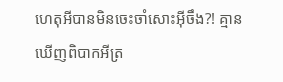ហេតុអីបានមិនចេះចាំសោះអ៊ីចឹង?! គ្មានឃើញពិបាកអីត្រ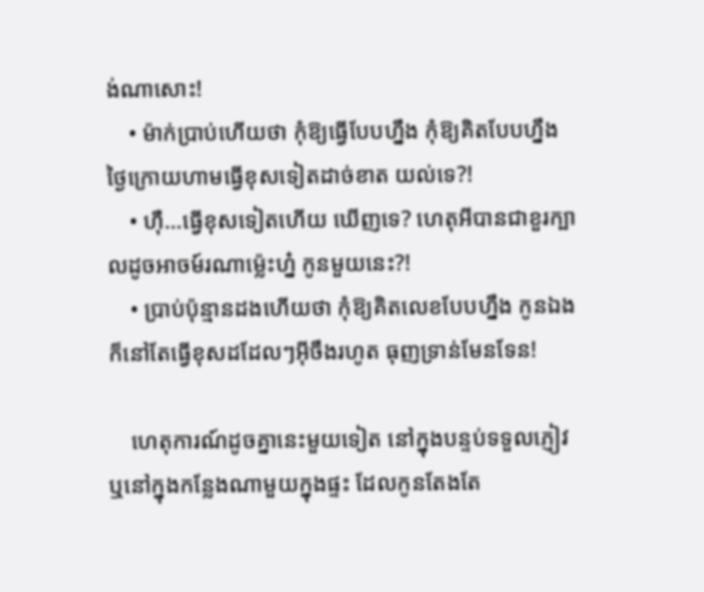ង់ណាសោះ!
    • ម៉ាក់ប្រាប់ហើយថា កុំឱ្យធ្វើបែបហ្នឹង កុំឱ្យគិតបែបហ្នឹង ថ្ងៃក្រោយហាមធ្វើខុសទៀតដាច់ខាត យល់ទេ?!
    • ហ៊ឺ…ធ្វើខុសទៀតហើយ ឃើញទេ? ហេតុអីបានជាខួរក្បាលដូចអាចម៍រណាម្ល៉េះហ្ន៎ កូនមួយនេះ?!
    • ប្រាប់ប៉ុន្មានដងហើយថា កុំឱ្យគិតលេខបែបហ្នឹង កូនឯងក៏នៅតែធ្វើខុសដដែលៗអ៊ីចឹងរហូត ធុញទ្រាន់មែនទែន!

    ហេតុការណ៍ដូចគ្នានេះមួយទៀត នៅក្នុងបន្ទប់ទទួលភ្ញៀវ ឬនៅក្នុងកន្លែងណាមួយក្នុងផ្ទះ ដែលកូនតែងតែ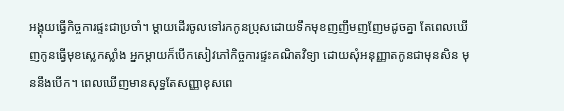អង្គុយធ្វើកិច្ចការផ្ទះជាប្រចាំ។ ម្តាយដើរចូលទៅរកកូនប្រុសដោយទឹកមុខញញឹមញញែមដូចគ្នា តែពេលឃើញកូនធ្វើមុខស្លេកស្លាំង អ្នកម្តាយក៏បើកសៀវភៅកិច្ចការផ្ទះគណិតវិទ្យា ដោយសុំអនុញ្ញាតកូនជាមុនសិន មុននឹងបើក។ ពេលឃើញមានសុទ្ធតែសញ្ញាខុសពេ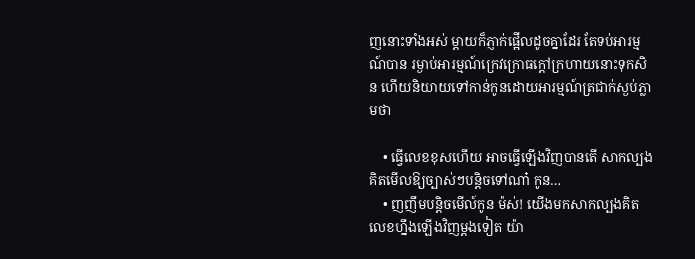ញនោះទាំងអស់ ម្តាយក៏ភ្ញាក់ផ្អើលដូចគ្នាដែរ តែទប់អារម្មណ៍បាន រម្ងាប់អារម្មណ៍ក្រេវក្រោធក្តៅក្រហាយនោះទុកសិន ហើយនិយាយទៅកាន់កូនដោយអារម្មណ៍ត្រជាក់ស្ងប់ភ្លាមថា

    • ធ្វើលេខខុសហើយ អាចធ្វើឡើងវិញបានតើ សាកល្បងគិតមើលឱ្យច្បាស់ៗបន្តិចទៅណា៎ កូន…
    • ញញឹមបន្តិចមើល៍កូន ម៉ស់! យើងមកសាកល្បងគិតលេខហ្នឹងឡើងវិញម្ដងទៀត យ៉ា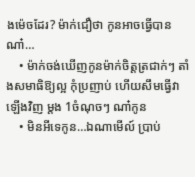ងម៉េចដែរ? ម៉ាក់ជឿថា កូនអាចធ្វើបានណា៎…
    • ម៉ាក់ចង់ឃើញកូនម៉ាក់ចិត្តត្រជាក់ៗ តាំងសមាធិឱ្យល្អ កុំប្រញាប់ ហើយសឹមធ្វើវាឡើងវិញ ម្តង 1ចំណុចៗ ណា៎កូន
    • មិនអីទេកូន…ឯណាមើល៍ ប្រាប់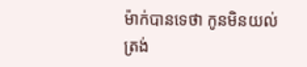ម៉ាក់បានទេថា កូនមិនយល់ត្រង់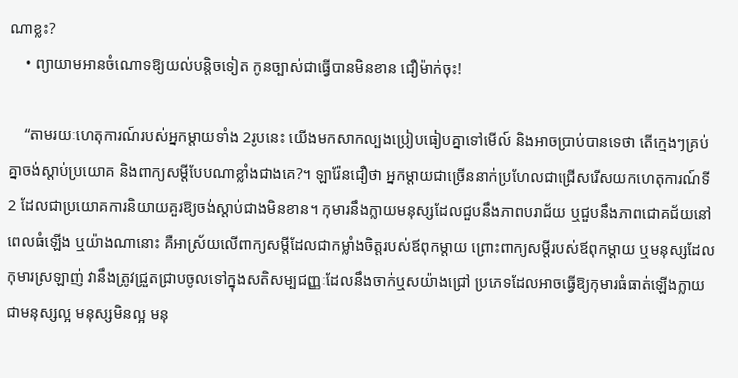ណាខ្លះ?
    • ព្យាយាមអានចំណោទឱ្យយល់បន្តិចទៀត កូនច្បាស់ជាធ្វើបានមិនខាន ជឿម៉ាក់ចុះ!

    “តាមរយៈហេតុការណ៍របស់អ្នកម្តាយទាំង 2រូបនេះ យើងមកសាកល្បងប្រៀបធៀបគ្នាទៅមើល៍ និងអាចប្រាប់បានទេថា តើក្មេងៗគ្រប់គ្នាចង់ស្តាប់ប្រយោគ និងពាក្យសម្តីបែបណាខ្លាំងជាងគេ?។ ឡារ៉ែនជឿថា អ្នកម្តាយជាច្រើននាក់ប្រហែលជាជ្រើសរើសយកហេតុការណ៍ទី2 ដែលជាប្រយោគការនិយាយគួរឱ្យចង់ស្តាប់ជាងមិនខាន។ កុមារនឹងក្លាយមនុស្សដែលជួបនឹងភាពបរាជ័យ ឬជួបនឹងភាពជោគជ័យនៅពេលធំឡើង ឬយ៉ាងណានោះ គឺអាស្រ័យលើពាក្យសម្តីដែលជាកម្លាំងចិត្តរបស់ឪពុកម្តាយ ព្រោះពាក្យសម្តីរបស់ឪពុកម្តាយ ឬមនុស្សដែលកុមារស្រឡាញ់ វានឹងត្រូវជ្រួតជ្រាបចូលទៅក្នុងសតិសម្បជញ្ញៈដែលនឹងចាក់ឬសយ៉ាងជ្រៅ ប្រភេទដែលអាចធ្វើឱ្យកុមារធំធាត់ឡើងក្លាយជាមនុស្សល្អ មនុស្សមិនល្អ មនុ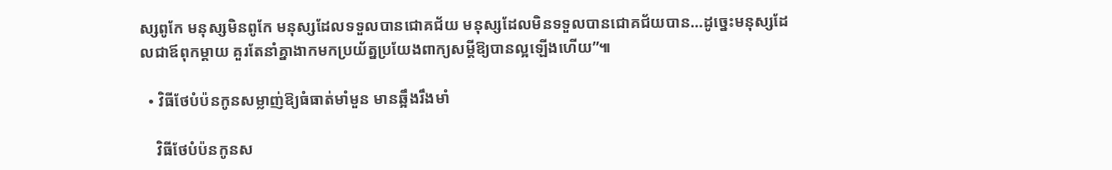ស្សពូកែ មនុស្សមិនពូកែ មនុស្សដែលទទួលបានជោគជ័យ មនុស្សដែលមិនទទួលបានជោគជ័យបាន…ដូច្នេះមនុស្សដែលជាឪពុកម្តាយ គួរតែនាំគ្នាងាកមកប្រយ័ត្នប្រយែងពាក្យសម្តីឱ្យបានល្អឡើងហើយ”៕

  • វិធីថែបំប៉នកូនសម្លាញ់ឱ្យធំធាត់មាំមួន មានឆ្អឹងរឹងមាំ

    វិធីថែបំប៉នកូនស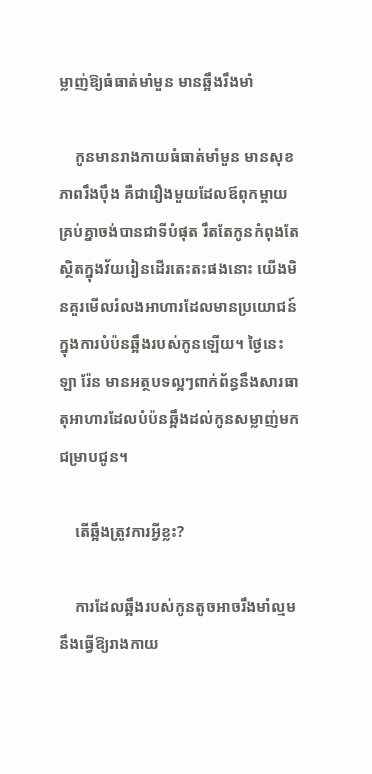ម្លាញ់ឱ្យធំធាត់មាំមួន មានឆ្អឹងរឹងមាំ

    កូនមានរាងកាយធំធាត់មាំមួន មានសុខភាពរឹងប៉ឹង គឺជារឿងមួយដែលឪពុកម្តាយគ្រប់គ្នាចង់បានជាទីបំផុត រឹតតែកូនកំពុងតែស្ថិតក្នុងវ័យរៀនដើរតេះតះផងនោះ យើងមិនគួរមើលរំលងអាហារដែលមានប្រយោជន៍ ក្នុងការបំប៉នឆ្អឹងរបស់កូនឡើយ។ ថ្ងៃនេះឡា រ៉ែន មានអត្ថបទល្អៗពាក់ព័ន្ធនឹងសារធាតុអាហារដែលបំប៉នឆ្អឹងដល់កូនសម្លាញ់មកជម្រាបជូន។

    តើឆ្អឹងត្រូវការអ្វីខ្លះ?

    ការដែលឆ្អឹងរបស់កូនតូចអាចរឹងមាំល្មមនឹងធ្វើឱ្យរាងកាយ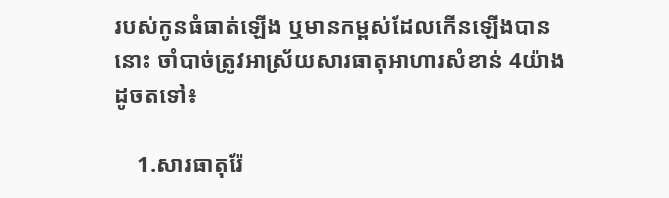របស់កូនធំធាត់ឡើង ឬមានកម្ពស់ដែលកើនឡើងបាននោះ ចាំបាច់ត្រូវអាស្រ័យសារធាតុអាហារសំខាន់ 4យ៉ាងដូចតទៅ៖

    1.សារធាតុរ៉ែ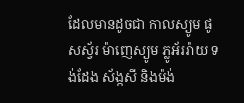ដែលមានដូចជា កាលស្យូម ផូសស្វ័រ ម៉ាញេស្យូម ភ្លូអ័ររ៉ាយ ទង់ដែង ស័ង្កសី និងម៉ង់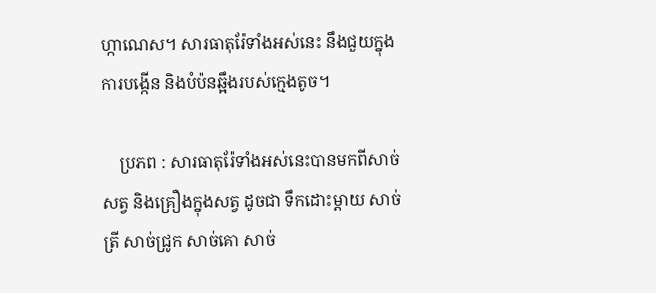ហ្កាណេស។ សារធាតុរ៉ែទាំងអស់នេះ នឹងជួយក្នុងការបង្កើន និងបំប៉នឆ្អឹងរបស់ក្មេងតូច។

    ប្រភព : សារធាតុរ៉ែទាំងអស់នេះបានមកពីសាច់សត្វ និងគ្រឿងក្នុងសត្វ ដូចជា ទឹកដោះម្តាយ សាច់ត្រី សាច់ជ្រូក សាច់គោ សាច់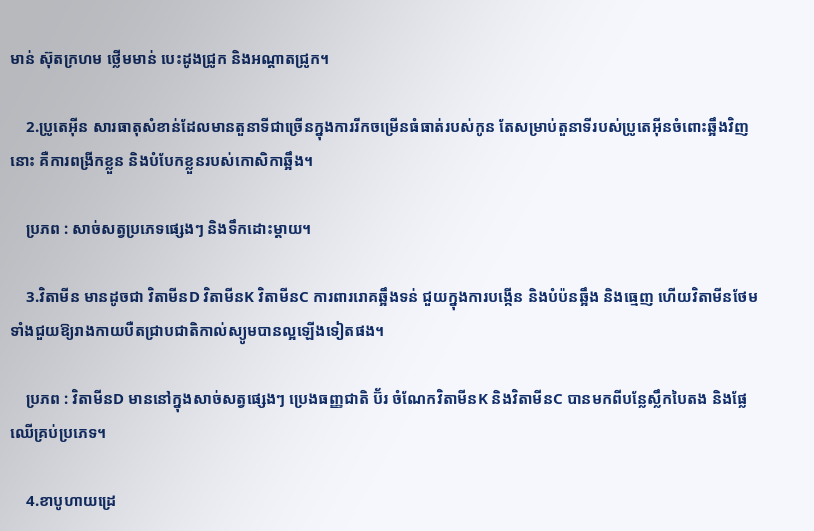មាន់ ស៊ុតក្រហម ថ្លើមមាន់ បេះដូងជ្រូក និងអណ្តាតជ្រូក។

    2.ប្រូតេអុីន សារធាតុសំខាន់ដែលមានតួនាទីជាច្រើនក្នុងការរីកចម្រើនធំធាត់របស់កូន តែសម្រាប់តួនាទីរបស់ប្រូតេអុីនចំពោះឆ្អឹងវិញនោះ គឺការពង្រីកខ្លួន និងបំបែកខ្លួនរបស់កោសិកាឆ្អឹង។

    ប្រភព : សាច់សត្វប្រភេទផ្សេងៗ និងទឹកដោះម្តាយ។

    3.វិតាមីន មានដូចជា វិតាមីនD វិតាមីនK វិតាមីនC ការពាររោគឆ្អឹងទន់ ជួយក្នុងការបង្កើន និងបំប៉នឆ្អឹង និងធ្មេញ ហើយវិតាមីនថែមទាំងជួយឱ្យរាងកាយបឺតជ្រាបជាតិកាល់ស្យូមបានល្អឡើងទៀតផង។

    ប្រភព : វិតាមីនD មាននៅក្នុងសាច់សត្វផ្សេងៗ ប្រេងធញ្ញជាតិ ប៊័រ ចំណែកវិតាមីនK និងវិតាមីនC បានមកពីបន្លែស្លឹកបៃតង និងផ្លែឈើគ្រប់ប្រភេទ។

    4.ខាបូហាយដ្រេ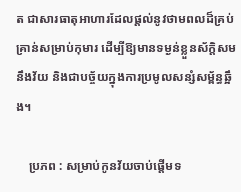ត ជាសារធាតុអាហារដែលផ្តល់នូវថាមពលដ៏គ្រប់គ្រាន់សម្រាប់កុមារ ដើម្បីឱ្យមានទម្ងន់ខ្លួនស័ក្តិសម នឹងវ័យ និងជាបច្ច័យក្នុងការប្រមូលសន្សំសម្ព័ន្ធឆ្អឹង។

    ប្រភព : សម្រាប់កូនវ័យចាប់ផ្តើមទ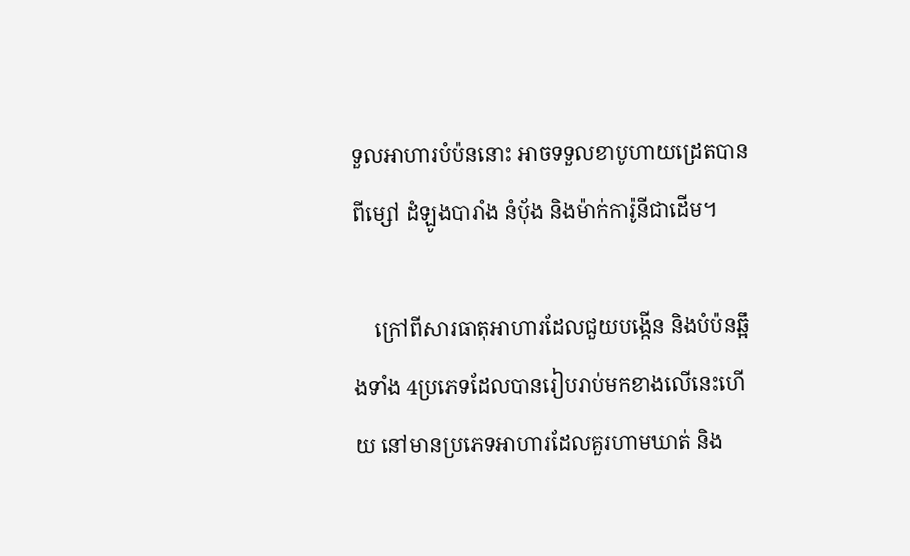ទួលអាហារបំប៉ននោះ អាចទទួលខាបូហាយដ្រេតបានពីម្សៅ ដំឡូងបារាំង នំប៉័ង និងម៉ាក់ការ៉ូនីជាដើម។

    ក្រៅពីសារធាតុអាហារដែលជួយបង្កើន និងបំប៉នឆ្អឹងទាំង 4ប្រភេទដែលបានរៀបរាប់មកខាងលើនេះហើយ នៅមានប្រភេទអាហារដែលគួរហាមឃាត់ និង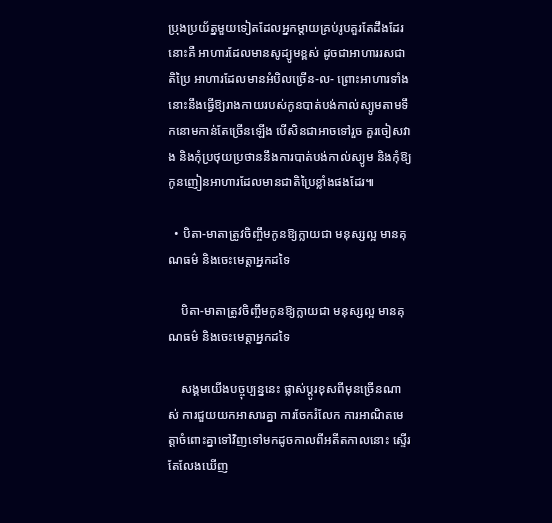ប្រុងប្រយ័ត្នមួយទៀតដែលអ្នកម្តាយគ្រប់រូបគួរតែដឹងដែរនោះគឺ អាហារដែលមានសូដ្យូមខ្ពស់ ដូចជាអាហាររសជាតិប្រៃ អាហារដែលមានអំបិលច្រើន-ល- ព្រោះអាហារទាំងនោះនឹងធ្វើឱ្យរាងកាយរបស់កូនបាត់បង់កាល់ស្យូមតាមទឹកនោមកាន់តែច្រើនឡើង បើសិនជាអាចទៅរួច គួរចៀសវាង និងកុំប្រថុយប្រថាននឹងការបាត់បង់កាល់ស្យូម និងកុំឱ្យកូនញៀនអាហារដែលមានជាតិប្រៃខ្លាំងផងដែរ៕

  • បិតា-មាតាត្រូវចិញ្ចឹមកូនឱ្យក្លាយជា មនុស្សល្អ មានគុណធម៌ និងចេះមេត្តាអ្នកដទៃ

    បិតា-មាតាត្រូវចិញ្ចឹមកូនឱ្យក្លាយជា មនុស្សល្អ មានគុណធម៌ និងចេះមេត្តាអ្នកដទៃ

    សង្គមយើងបច្ចុប្បន្ននេះ ផ្លាស់ប្តូរខុសពីមុនច្រើនណាស់ ការជួយយកអាសារគ្នា ការចែករំលែក ការអាណិតមេត្តាចំពោះគ្នាទៅវិញទៅមកដូចកាលពីអតីតកាលនោះ ស្ទើរតែលែងឃើញ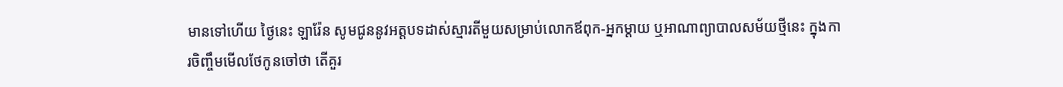មានទៅហើយ ថ្ងៃនេះ ឡារ៉ែន សូមជូននូវអត្តបទដាស់ស្មារតីមួយសម្រាប់លោកឪពុក-អ្នកម្តាយ ឬអាណាព្យាបាលសម័យថ្មីនេះ ក្នុងការចិញ្ចឹមមើលថែកូនចៅថា តើគួរ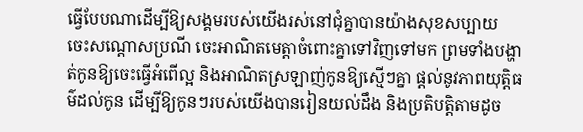ធ្វើបែបណាដើម្បីឱ្យសង្គមរបស់យើងរស់នៅជុំគ្នាបានយ៉ាងសុខសប្បាយ ចេះសណ្តោសប្រណី ចេះអាណិតមេត្តាចំពោះគ្នាទៅវិញទៅមក ព្រមទាំងបង្ហាត់កូនឱ្យចេះធ្វើអំពើល្អ និងអាណិតស្រឡាញ់កូនឱ្យស្មើៗគ្នា ផ្តល់នូវភាពយុត្តិធម៌ដល់កូន ដើម្បីឱ្យកូនៗរបស់យើងបានរៀនយល់ដឹង និងប្រតិបត្តិតាមដូច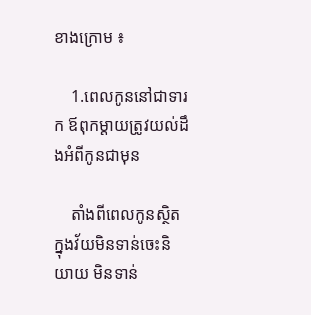ខាងក្រោម ៖

    1.ពេលកូននៅជាទារក ឪពុកម្តាយត្រូវយល់ដឹងអំពីកូនជាមុន

    តាំងពីពេលកូនស្ថិតក្នុងវ័យមិនទាន់ចេះនិយាយ មិនទាន់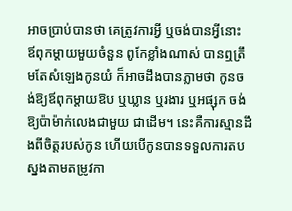អាចប្រាប់បានថា គេត្រូវការអ្វី ឬចង់បានអ្វីនោះ ឪពុកម្តាយមួយចំនួន ពូកែខ្លាំងណាស់ បានឮត្រឹមតែសំឡេងកូនយំ ក៏អាចដឹងបានភ្លាមថា កូនចង់ឱ្យឪពុកម្តាយឱប ឬឃ្លាន ឬរងារ ឬអផ្សុក ចង់ឱ្យប៉ាម៉ាក់លេងជាមួយ ជាដើម។ នេះគឺការស្មានដឹងពីចិត្តរបស់កូន ហើយបើកូនបានទទួលការតបស្នងតាមតម្រូវកា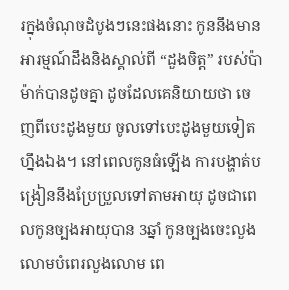រក្នុងចំណុចដំបូងៗនេះផងនោះ កូននឹងមានអារម្មណ៍ដឹងនិងស្គាល់ពី “ដួងចិត្ត” របស់ប៉ាម៉ាក់បានដូចគ្នា ដូចដែលគេនិយាយថា ចេញពីបេះដូងមួយ ចូលទៅបេះដូងមួយទៀត ហ្នឹងឯង។ នៅពេលកូនធំឡើង ការបង្ហាត់បង្រៀននឹងប្រែប្រួលទៅតាមអាយុ ដូចជាពេលកូនច្បងអាយុបាន 3ឆ្នាំ កូនច្បងចេះលួងលោមបំពេរលួងលោម ពេ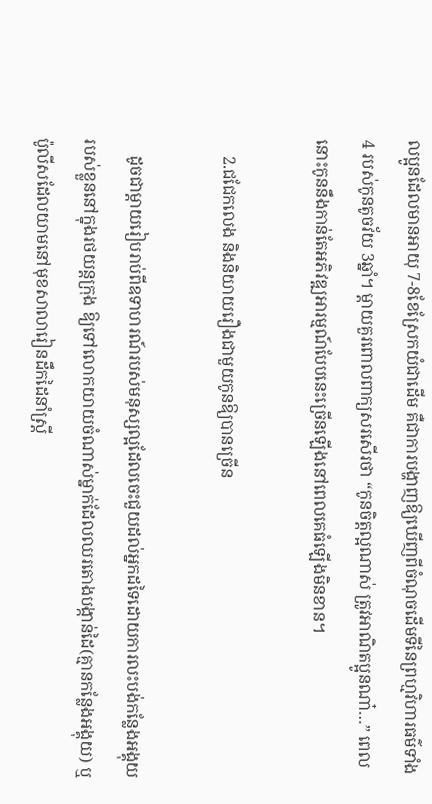លប្អូនដែលមានអាយុ 7-8ខែស្រែកយំជាដើម គឺជាការបង្ហាញឱ្យឃើញពីចំណុចដើមទីនៃព្រហ្មវិហារធម៌ទាំង 4 របស់កូនតូចវ័យ 3ឆ្នាំ។ ម្តាយគួរពោលពាក្យសរសើរថា “កូនចិត្តល្អណាស់ ត្រូវអាណិតប្អូនណា៎…” ពេលនោះកូននឹងកាន់តែអភិវឌ្ឍអារម្មណ៍បែបនេះច្រើនឡើងនៅពេលគេធំឡើងមិនខាន។

    2.ជជែកលេង និងនិយាយរឿងជាមួយកូនឱ្យបានច្រើន

    ដូចជាម្តាយរៀបរាប់ពីឧទាហរណ៍របស់មនុស្សល្អដែលចេះជួយដល់អ្នកដទៃដោយការលះបង់កន្លែងអង្គុយរបស់ខ្លួននៅក្នុងរថយន្តក្រុង ឱ្យទៅលោកយាយចំណាស់ម្នាក់ដែលឈរតោងបង្កាន់ដៃ(គ្មានកន្លែងអង្គុយ) ឬប៉ូលីសដែលយាមនៅមុខសាលារៀនដឹកដៃនាំស្រ្តី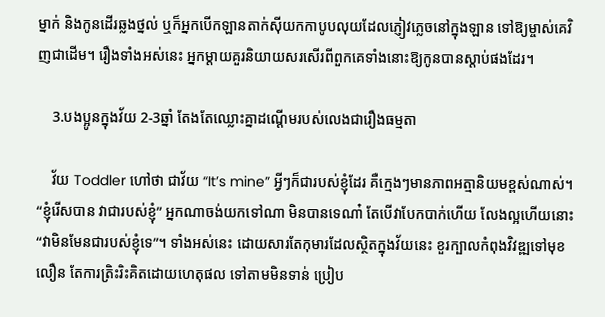ម្នាក់ និងកូនដើរឆ្លងថ្នល់ ឬក៏អ្នកបើកឡានតាក់ស៊ីយកកាបូបលុយដែលភ្ញៀវភ្លេចនៅក្នុងឡាន ទៅឱ្យម្ចាស់គេវិញជាដើម។ រឿងទាំងអស់នេះ អ្នកម្តាយគួរនិយាយសរសើរពីពួកគេទាំងនោះឱ្យកូនបានស្តាប់ផងដែរ។

    3.បងប្អូនក្នុងវ័យ 2-3ឆ្នាំ តែងតែឈ្លោះគ្នាដណ្តើមរបស់លេងជារឿងធម្មតា

    វ័យ Toddler ហៅថា ជាវ័យ “It’s mine” អ្វីៗក៏ជារបស់ខ្ញុំដែរ គឺក្មេងៗមានភាពអត្មានិយមខ្ពស់ណាស់។ “ខ្ញុំរើសបាន វាជារបស់ខ្ញុំ” អ្នកណាចង់យកទៅណា មិនបានទេណា៎ តែបើវាបែកបាក់ហើយ លែងល្អហើយនោះ “វាមិនមែនជារបស់ខ្ញុំទេ”។ ទាំងអស់នេះ ដោយសារតែកុមារដែលស្ថិតក្នុងវ័យនេះ ខួរក្បាលកំពុងវិវឌ្ឍទៅមុខលឿន តែការត្រិះរិះគិតដោយហេតុផល ទៅតាមមិនទាន់ ប្រៀប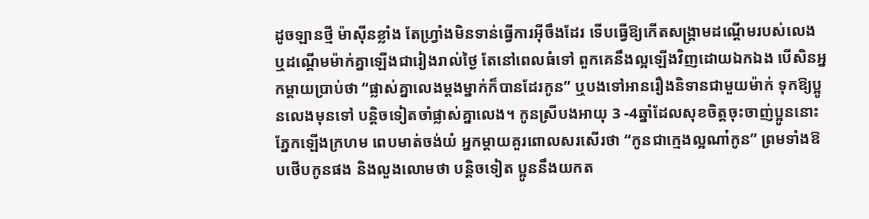ដូចឡានថ្មី ម៉ាស៊ីនខ្លាំង តែហ្រ្វាំងមិនទាន់ធ្វើការអុីចឹងដែរ ទើបធ្វើឱ្យកើតសង្គ្រាមដណ្តើមរបស់លេង ឬដណ្តើមម៉ាក់គ្នាឡើងជារៀងរាល់ថ្ងៃ តែនៅពេលធំទៅ ពួកគេនឹងល្អឡើងវិញដោយឯកឯង បើសិនអ្នកម្តាយប្រាប់ថា “ផ្លាស់គ្នាលេងម្តងម្នាក់ក៏បានដែរកូន” ឬបងទៅអានរឿងនិទានជាមួយម៉ាក់ ទុកឱ្យប្អូនលេងមុនទៅ បន្តិចទៀតចាំផ្លាស់គ្នាលេង។ កូនស្រីបងអាយុ 3 -4ឆ្នាំដែលសុខចិត្តចុះចាញ់ប្អូននោះ ភ្នែកឡើងក្រហម ពេបមាត់ចង់យំ អ្នកម្តាយគួរពោលសរសើរថា “កូនជាក្មេងល្អណា៎កូន” ព្រមទាំងឱបថើបកូនផង និងលួងលោមថា បន្តិចទៀត ប្អូននឹងយកត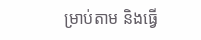ម្រាប់តាម និងធ្វើ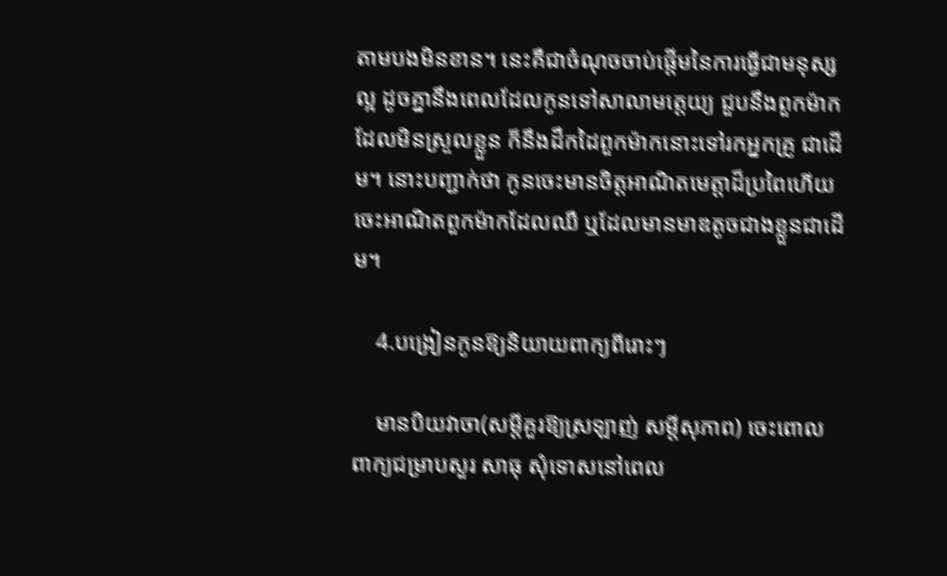តាមបងមិនខាន។ នេះគឺជាចំណុចចាប់ផ្តើមនៃការធ្វើជាមនុស្សល្អ ដូចគ្នានឹងពេលដែលកូនទៅសាលាមត្តេយ្យ ជួបនឹងពួកម៉ាកដែលមិនស្រួលខ្លួន ក៏នឹងដឹកដៃពួកម៉ាកនោះទៅរកអ្នកគ្រូ ជាដើម។ នោះបញ្ជាក់ថា កូនចេះមានចិត្តអាណិតមេត្តាដ៏ប្រពៃហើយ ចេះអាណិតពួកម៉ាកដែលឈឺ ឬដែលមានមាឌតូចជាងខ្លួនជាដើម។

    4.បង្រៀនកូនឱ្យនិយាយពាក្យពីរោះៗ

    មានបិយវាចា(សម្តីគួរឱ្យស្រឡាញ់ សម្តីសុភាព) ចេះពោលពាក្យជម្រាបសួរ សាធុ សុំទោសនៅពេល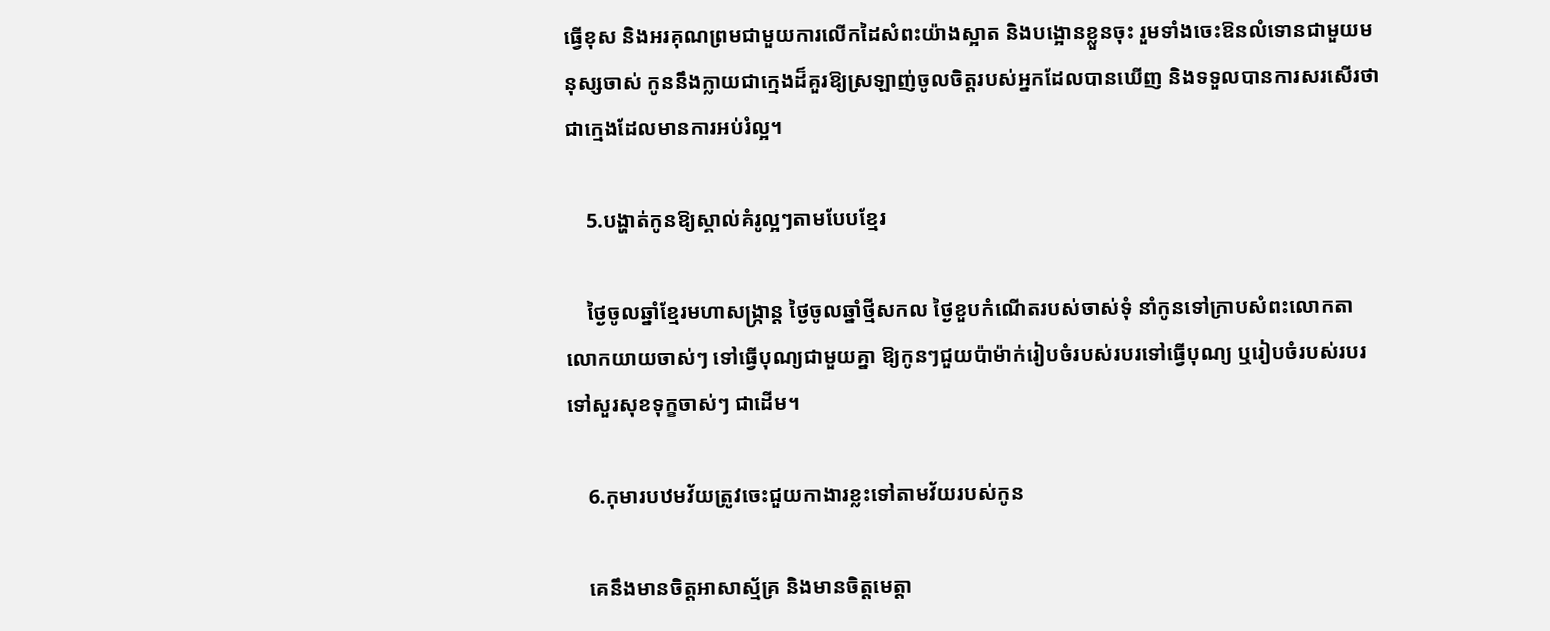ធ្វើខុស និងអរគុណព្រមជាមួយការលើកដៃសំពះយ៉ាងស្អាត និងបង្អោនខ្លួនចុះ រួមទាំងចេះឱនលំទោនជាមួយមនុស្សចាស់ កូននឹងក្លាយជាក្មេងដ៏គួរឱ្យស្រឡាញ់ចូលចិត្តរបស់អ្នកដែលបានឃើញ និងទទួលបានការសរសើរថា ជាក្មេងដែលមានការអប់រំល្អ។

    5.បង្ហាត់កូនឱ្យស្គាល់គំរូល្អៗតាមបែបខ្មែរ

    ថ្ងៃចូលឆ្នាំខ្មែរមហាសង្រ្កាន្ត ថ្ងៃចូលឆ្នាំថ្មីសកល ថ្ងៃខួបកំណើតរបស់ចាស់ទុំ នាំកូនទៅក្រាបសំពះលោកតា លោកយាយចាស់ៗ ទៅធ្វើបុណ្យជាមួយគ្នា ឱ្យកូនៗជួយប៉ាម៉ាក់រៀបចំរបស់របរទៅធ្វើបុណ្យ ឬរៀបចំរបស់របរទៅសួរសុខទុក្ខចាស់ៗ ជាដើម។

    6.កុមារបឋមវ័យត្រូវចេះជួយកាងារខ្លះទៅតាមវ័យរបស់កូន

    គេនឹងមានចិត្តអាសាស្ម័គ្រ និងមានចិត្តមេត្តា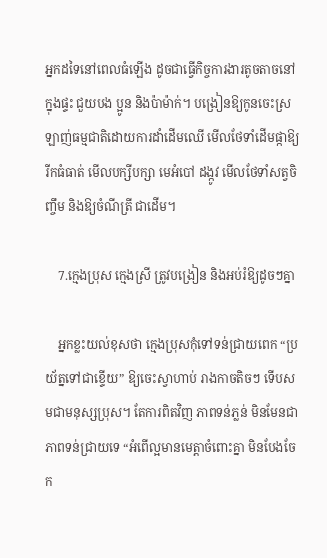អ្នកដទៃនៅពេលធំឡើង ដូចជាធ្វើកិច្ចការងារតូចតាចនៅក្នុងផ្ទះ ជួយបង ប្អូន និងប៉ាម៉ាក់។ បង្រៀនឱ្យកូនចេះស្រឡាញ់ធម្មជាតិដោយការដាំដើមឈើ មើលថែទាំដើមផ្កាឱ្យរីកធំធាត់ មើលបក្សីបក្សា មេអំបៅ ដង្កូវ មើលថែទាំសត្វចិញ្ចឹម និងឱ្យចំណីត្រី ជាដើម។

    7.ក្មេងប្រុស ក្មេងស្រី ត្រូវបង្រៀន និងអប់រំឱ្យដូចៗគ្នា

    អ្នកខ្លះយល់ខុសថា ក្មេងប្រុសកុំទៅទន់ជ្រាយពេក “ប្រយ័ត្នទៅជាខ្ទើយ” ឱ្យចេះស្វាហាប់ រាងកាចតិចៗ ទើបសមជាមនុស្សប្រុស។ តែការពិតវិញ ភាពទន់ភ្លន់ មិនមែនជាភាពទន់ជ្រាយទេ “អំពើល្អមានមេត្តាចំពោះគ្នា មិនបែងចែក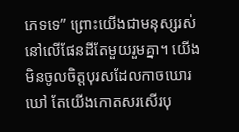ភេទទេ” ព្រោះយើងជាមនុស្សរស់នៅលើផែនដីតែមួយរួមគ្នា។ យើងមិនចូលចិត្តបុរសដែលកាចឃោរឃៅ តែយើងកោតសរសើរបុ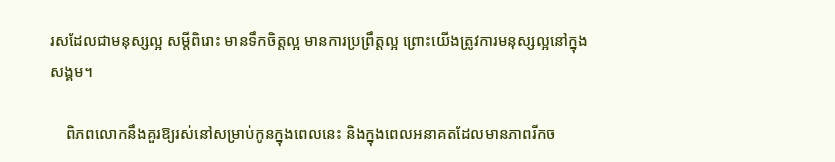រសដែលជាមនុស្សល្អ សម្តីពិរោះ មានទឹកចិត្តល្អ មានការប្រព្រឹត្តល្អ ព្រោះយើងត្រូវការមនុស្សល្អនៅក្នុងសង្គម។

    ពិភពលោកនឹងគួរឱ្យរស់នៅសម្រាប់កូនក្នុងពេលនេះ និងក្នុងពេលអនាគតដែលមានភាពរីកច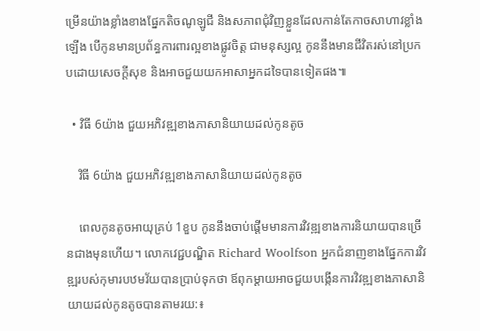ម្រើនយ៉ាងខ្លាំងខាងផ្នែកតិចណូឡូជី និងសភាពជុំវិញខ្លួនដែលកាន់តែកាចសាហាវខ្លាំងឡើង បើកូនមានប្រព័ន្ធការពារល្អខាងផ្លូវចិត្ត ជាមនុស្សល្អ កូននឹងមានជីវិតរស់នៅប្រកបដោយសេចក្តីសុខ និងអាចជួយយកអាសាអ្នកដទៃបានទៀតផង៕

  • វិធី 6យ៉ាង ជួយអភិវឌ្ឍខាងភាសានិយាយដល់កូនតូច

    វិធី 6យ៉ាង ជួយអភិវឌ្ឍខាងភាសានិយាយដល់កូនតូច

    ពេលកូនតូចអាយុគ្រប់ 1ខួប កូននឹងចាប់ផ្តើមមានការវិវឌ្ឍខាងការនិយាយបានច្រើនជាងមុនហើយ។ លោកវេជ្ជបណ្ឌិត Richard Woolfson អ្នកជំនាញខាងផ្នែកការវិវឌ្ឍរបស់កុមារបឋមវ័យបានប្រាប់ទុកថា ឪពុកម្តាយអាចជួយបង្កើនការវិវឌ្ឍខាងភាសានិយាយដល់កូនតូចបានតាមរយ:៖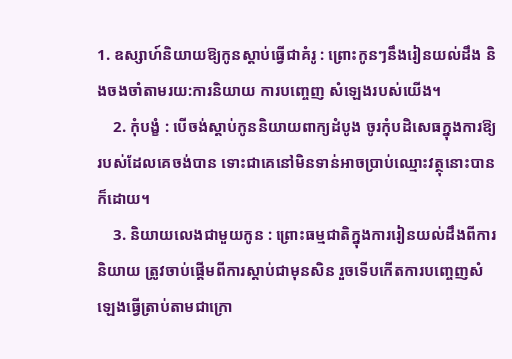1. ឧស្សាហ៍និយាយឱ្យកូនស្តាប់ធ្វើជាគំរូ : ព្រោះកូនៗនឹងរៀនយល់ដឹង និងចងចាំតាមរយ:ការនិយាយ ការបញ្ចេញ សំឡេងរបស់យើង។
    2. កុំបង្ខំ : បើចង់ស្តាប់កូននិយាយពាក្យដំបូង ចូរកុំបដិសេធក្នុងការឱ្យរបស់ដែលគេចង់បាន ទោះជាគេនៅមិនទាន់អាចប្រាប់ឈ្មោះវត្ថុនោះបានក៏ដោយ។
    3. និយាយលេងជាមួយកូន : ព្រោះធម្មជាតិក្នុងការរៀនយល់ដឹងពីការនិយាយ ត្រូវចាប់ផ្តើមពីការស្តាប់ជាមុនសិន រួចទើបកើតការបញ្ចេញសំឡេងធ្វើត្រាប់តាមជាក្រោ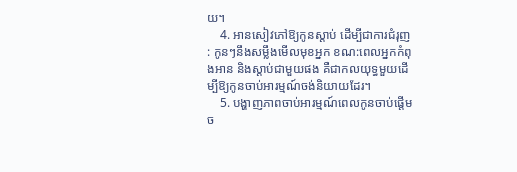យ។
    4. អានសៀវភៅឱ្យកូនស្តាប់ ដើម្បីជាការជំរុញ : កូនៗនឹងសម្លឹងមើលមុខអ្នក ខណ:ពេលអ្នកកំពុងអាន និងស្តាប់ជាមួយផង គឺជាកលយុទ្ធមួយដើម្បីឱ្យកូនចាប់អារម្មណ៍ចង់និយាយដែរ។
    5. បង្ហាញភាពចាប់អារម្មណ៍ពេលកូនចាប់ផ្តើមច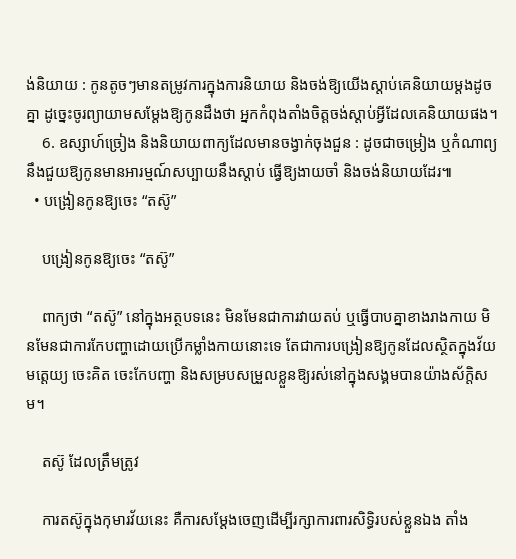ង់និយាយ : កូនតូចៗមានតម្រូវការក្នុងការនិយាយ និងចង់ឱ្យយើងស្តាប់គេនិយាយម្តងដូចគ្នា ដូច្នេះចូរព្យាយាមសម្តែងឱ្យកូនដឹងថា អ្នកកំពុងតាំងចិត្តចង់ស្តាប់អ្វីដែលគេនិយាយផង។
    6. ឧស្សាហ៍ច្រៀង និងនិយាយពាក្យដែលមានចង្វាក់ចុងជួន : ដូចជាចម្រៀង ឬកំណាព្យ នឹងជួយឱ្យកូនមានអារម្មណ៍សប្បាយនឹងស្តាប់ ធ្វើឱ្យងាយចាំ និងចង់និយាយដែរ៕
  • បង្រៀនកូនឱ្យចេះ “តស៊ូ”

    បង្រៀនកូនឱ្យចេះ “តស៊ូ”

    ពាក្យថា “តស៊ូ” នៅក្នុងអត្ថបទនេះ មិនមែនជាការវាយតប់ ឬធ្វើបាបគ្នាខាងរាងកាយ មិនមែនជាការកែបញ្ហាដោយប្រើកម្លាំងកាយនោះទេ តែជាការបង្រៀនឱ្យកូនដែលស្ថិតក្នុងវ័យមតេ្តយ្យ ចេះគិត ចេះកែបញ្ហា និងសម្របសម្រួលខ្លួនឱ្យរស់នៅក្នុងសង្គមបានយ៉ាងស័ក្តិសម។

    តស៊ូ ដែលត្រឹមត្រូវ

    ការតស៊ូក្នុងកុមារវ័យនេះ គឺការសម្តែងចេញដើម្បីរក្សាការពារសិទ្ធិរបស់ខ្លួនឯង តាំង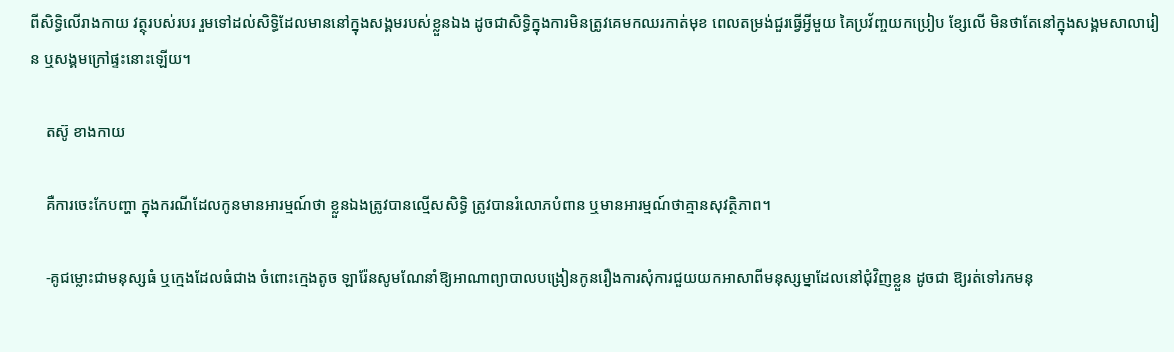ពីសិទ្ធិលើរាងកាយ វត្ថុរបស់របរ រួមទៅដល់សិទ្ធិដែលមាននៅក្នុងសង្គមរបស់ខ្លួនឯង ដូចជាសិទ្ធិក្នុងការមិនត្រូវគេមកឈរកាត់មុខ ពេលតម្រង់ជួរធ្វើអ្វីមួយ គៃប្រវ័ញ្ចយកប្រៀប ខ្សែលើ មិនថាតែនៅក្នុងសង្គមសាលារៀន ឬសង្គមក្រៅផ្ទះនោះឡើយ។

    តស៊ូ ខាងកាយ

    គឺការចេះកែបញ្ហា ក្នុងករណីដែលកូនមានអារម្មណ៍ថា ខ្លួនឯងត្រូវបានល្មើសសិទ្ធិ ត្រូវបានរំលោភបំពាន ឬមានអារម្មណ៍ថាគ្មានសុវត្ថិភាព។

    -គូជម្លោះជាមនុស្សធំ ឬក្មេងដែលធំជាង ចំពោះក្មេងតូច ឡារ៉ែនសូមណែនាំឱ្យអាណាព្យាបាលបង្រៀនកូនរឿងការសុំការជួយយកអាសាពីមនុស្សម្នាដែលនៅជុំវិញខ្លួន ដូចជា ឱ្យរត់ទៅរកមនុ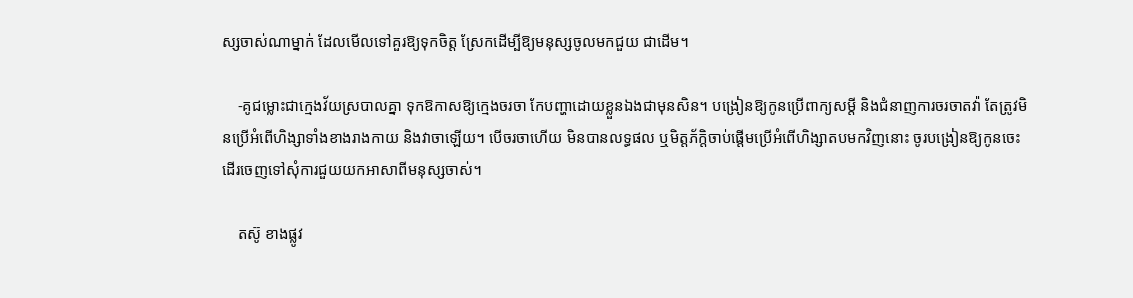ស្សចាស់ណាម្នាក់ ដែលមើលទៅគួរឱ្យទុកចិត្ត ស្រែកដើម្បីឱ្យមនុស្សចូលមកជួយ ជាដើម។

    -គូជម្លោះជាក្មេងវ័យស្របាលគ្នា ទុកឱកាសឱ្យក្មេងចរចា កែបញ្ហាដោយខ្លួនឯងជាមុនសិន។ បង្រៀនឱ្យកូនប្រើពាក្យសម្តី និងជំនាញការចរចាតវ៉ា តែត្រូវមិនប្រើអំពើហិង្សាទាំងខាងរាងកាយ និងវាចាឡើយ។ បើចរចាហើយ មិនបានលទ្ធផល ឬមិត្តភ័ក្តិចាប់ផ្តើមប្រើអំពើហិង្សាតបមកវិញនោះ ចូរបង្រៀនឱ្យកូនចេះដើរចេញទៅសុំការជួយយកអាសាពីមនុស្សចាស់។

    តស៊ូ ខាងផ្លូវ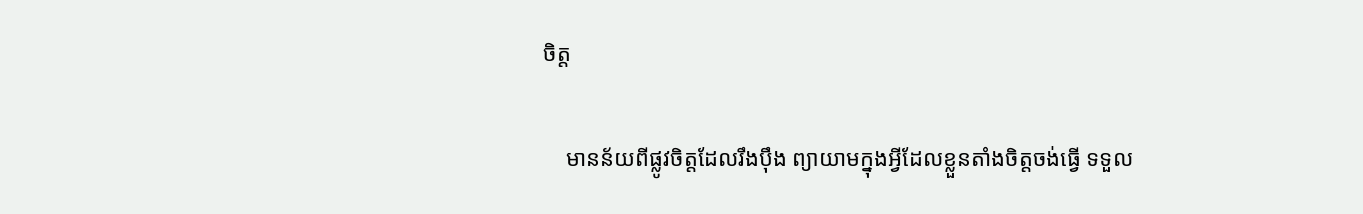ចិត្ត

    មានន័យពីផ្លូវចិត្តដែលរឹងប៉ឹង ព្យាយាមក្នុងអ្វីដែលខ្លួនតាំងចិត្តចង់ធ្វើ ទទួល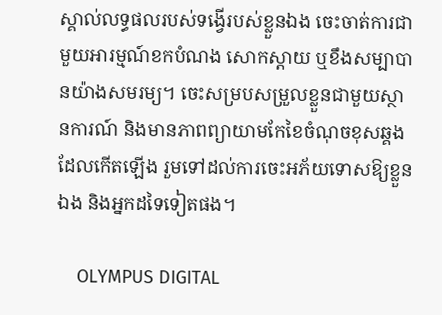ស្គាល់លទ្ធផលរបស់ទង្វើរបស់ខ្លួនឯង ចេះចាត់ការជាមួយអារម្មណ៍ខកបំណង សោកស្តាយ ឬខឹងសម្បាបានយ៉ាងសមរម្យ។ ចេះសម្របសម្រួលខ្លួនជាមួយស្ថានការណ៍ និងមានភាពព្យាយាមកែខៃចំណុចខុសឆ្គងដែលកើតឡើង រួមទៅដល់ការចេះអភ័យទោសឱ្យខ្លួនឯង និងអ្នកដទៃទៀតផង។

    OLYMPUS DIGITAL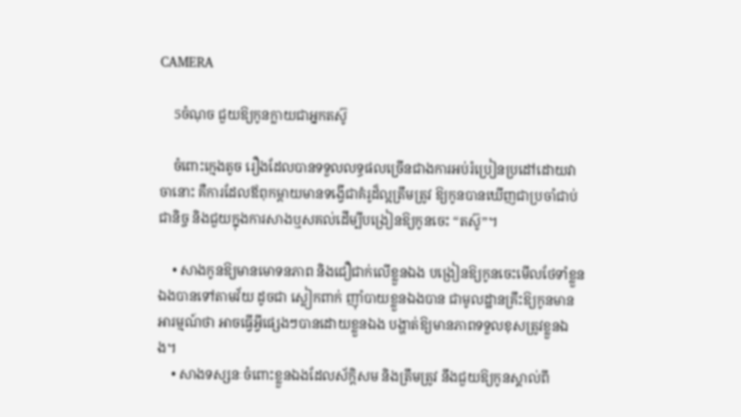CAMERA

    5ចំណុច ជួយឱ្យកូនក្លាយជាអ្នកតស៊ូ

    ចំពោះក្មេងតូច រឿងដែលបានទទួលលទ្ធផលច្រើនជាងការអប់រំប្រៀនប្រដៅដោយវាចានោះ គឺការដែលឪពុកម្តាយមានទង្វើជាគំរូដ៏ល្អត្រឹមត្រូវ ឱ្យកូនបានឃើញជាប្រចាំជាប់ជានិច្ច និងជួយក្នុងការសាងឬសគល់ដើម្បីបង្រៀនឱ្យកូនចេះ “តស៊ូ”។

    • សាងកូនឱ្យមានមោទនភាព និងជឿជាក់លើខ្លួនឯង បង្រៀនឱ្យកូនចេះមើលថែទាំខ្លួនឯងបានទៅតាមវ័យ ដូចជា ស្លៀកពាក់ ញ៉ាំបាយខ្លួនឯងបាន ជាមូលដ្ឋានគ្រឹះឱ្យកូនមានអារម្មណ៍ថា អាចធ្វើអ្វីផ្សេងៗបានដោយខ្លួនឯង បង្ហាត់ឱ្យមានភាពទទួលខុសត្រូវខ្លួនឯង។
    • សាងទស្សនៈចំពោះខ្លួនឯងដែលស័ក្តិសម និងត្រឹមត្រូវ នឹងជួយឱ្យកូនស្គាល់ពី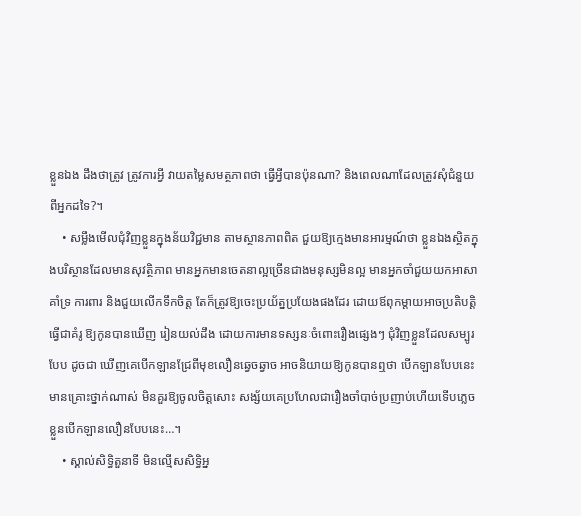ខ្លួនឯង ដឹងថាត្រូវ ត្រូវការអ្វី វាយតម្លៃសមត្ថភាពថា ធ្វើអ្វីបានប៉ុនណា? និងពេលណាដែលត្រូវសុំជំនួយពីអ្នកដទៃ?។
    • សម្លឹងមើលជុំវិញខ្លួនក្នុងន័យវិជ្ជមាន តាមស្ថានភាពពិត ជួយឱ្យក្មេងមានអារម្មណ៍ថា ខ្លួនឯងស្ថិតក្នុងបរិស្ថានដែលមានសុវត្ថិភាព មានអ្នកមានចេតនាល្អច្រើនជាងមនុស្សមិនល្អ មានអ្នកចាំជួយយកអាសាគាំទ្រ ការពារ និងជួយលើកទឹកចិត្ត តែក៏ត្រូវឱ្យចេះប្រយ័ត្នប្រយែងផងដែរ ដោយឪពុកម្តាយអាចប្រតិបត្តិធ្វើជាគំរូ ឱ្យកូនបានឃើញ រៀនយល់ដឹង ដោយការមានទស្សនៈចំពោះរឿងផ្សេងៗ ជុំវិញខ្លួនដែលសម្បូរបែប ដូចជា ឃើញគេបើកឡានជ្រែពីមុខលឿនឆ្វេចឆ្វាច អាចនិយាយឱ្យកូនបានឮថា បើកឡានបែបនេះមានគ្រោះថ្នាក់ណាស់ មិនគួរឱ្យចូលចិត្តសោះ សង្ស័យគេប្រហែលជារឿងចាំបាច់ប្រញាប់ហើយទើបភ្លេចខ្លួនបើកឡានលឿនបែបនេះ…។
    • ស្គាល់សិទ្ធិតួនាទី មិនល្មើសសិទ្ធិអ្ន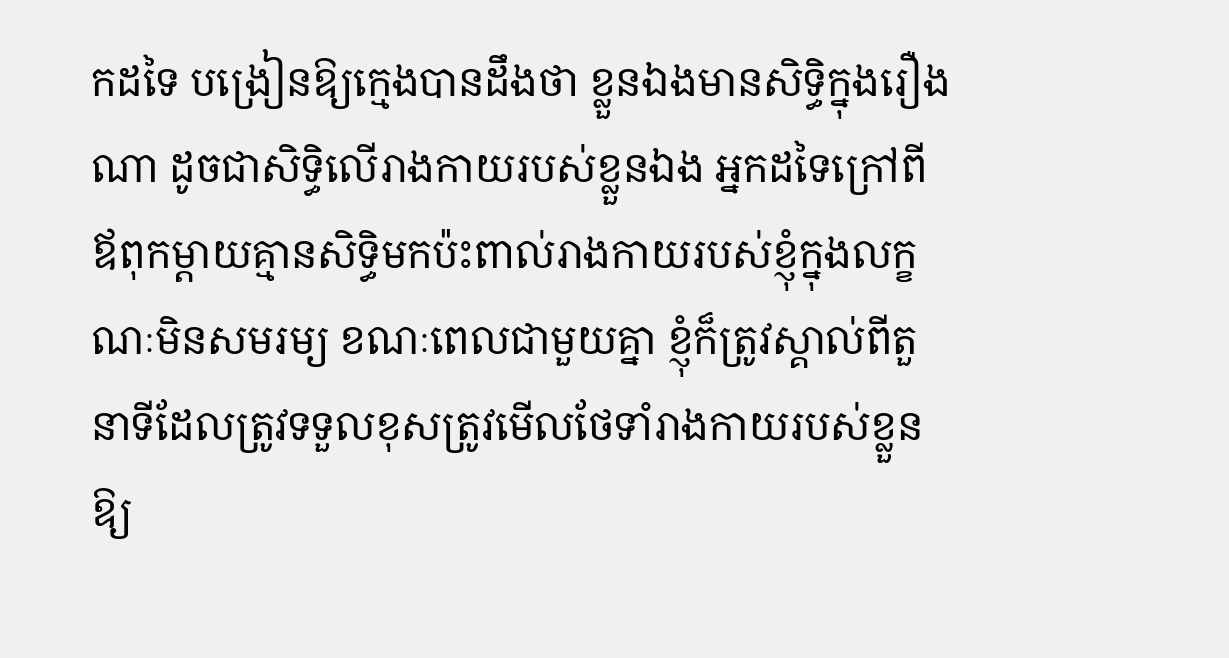កដទៃ បង្រៀនឱ្យក្មេងបានដឹងថា ខ្លួនឯងមានសិទ្ធិក្នុងរឿងណា ដូចជាសិទ្ធិលើរាងកាយរបស់ខ្លួនឯង អ្នកដទៃក្រៅពីឪពុកម្តាយគ្មានសិទ្ធិមកប៉ះពាល់រាងកាយរបស់ខ្ញុំក្នុងលក្ខណៈមិនសមរម្យ ខណៈពេលជាមួយគ្នា ខ្ញុំក៏ត្រូវស្គាល់ពីតួនាទីដែលត្រូវទទួលខុសត្រូវមើលថែទាំរាងកាយរបស់ខ្លួនឱ្យ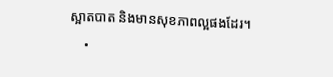ស្អាតបាត និងមានសុខភាពល្អផងដែរ។
    •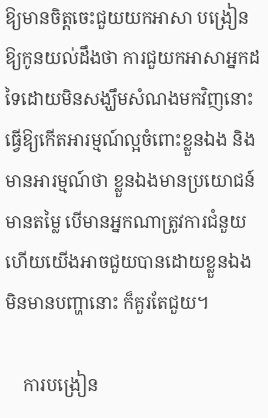ឱ្យមានចិត្តចេះជួយយកអាសា បង្រៀនឱ្យកូនយល់ដឹងថា ការជួយកអាសាអ្នកដទៃដោយមិនសង្ឃឹមសំណងមកវិញនោះ ធ្វើឱ្យកើតអារម្មណ៍ល្អចំពោះខ្លួនឯង និងមានអារម្មណ៍ថា ខ្លួនឯងមានប្រយោជន៍ មានតម្លៃ បើមានអ្នកណាត្រូវការជំនួយ ហើយយើងអាចជួយបានដោយខ្លួនឯងមិនមានបញ្ហានោះ ក៏គួរតែជួយ។

    ការបង្រៀន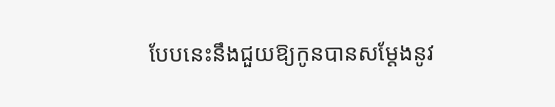បែបនេះនឹងជួយឱ្យកូនបានសម្តែងនូវ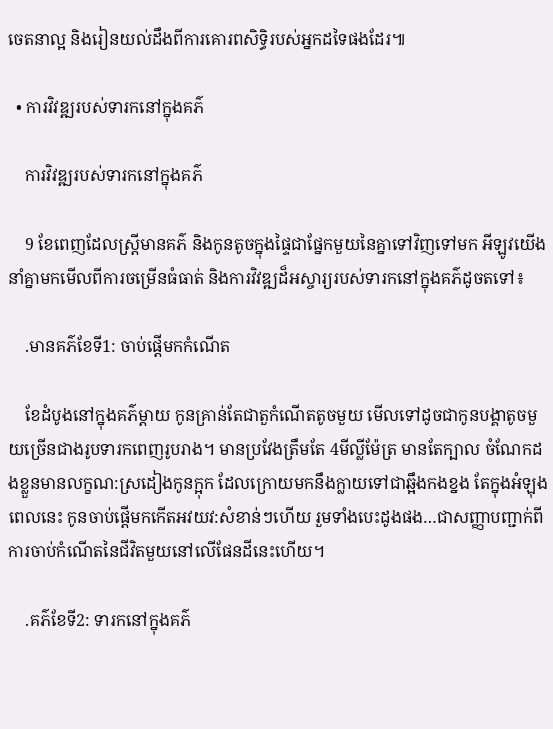ចេតនាល្អ និងរៀនយល់ដឹងពីការគោរពសិទ្ធិរបស់អ្នកដទៃផងដែរ៕

  • ការវិវឌ្ឍរបស់ទារកនៅក្នុងគភ៌

    ការវិវឌ្ឍរបស់ទារកនៅក្នុងគភ៌

    9 ខែពេញដែលស្ត្រីមានគភ៌ និងកូនតូចក្នុងផ្ទៃជាផ្នែកមួយនៃគ្នាទៅវិញទៅមក អីឡូវយើងនាំគ្នាមកមើលពីការចម្រើនធំធាត់ និងការវិវឌ្ឍដ៏អស្ចារ្យរបស់ទារកនៅក្នុងគភ៌ដូចតទៅ៖

    .មានគភ៌ខែទី1: ចាប់ផ្តើមកកំណើត

    ខែដំបូងនៅក្នុងគភ៌ម្តាយ កូនគ្រាន់តែជាតួកំណើតតូចមួយ មើលទៅដូចជាកូនបង្គាតូចមួយច្រើនជាងរូបទារកពេញរូបរាង។ មានប្រវែងត្រឹមតែ 4មីល្លីម៉ែត្រ មានតែក្បាល ចំណែកដងខ្លួនមានលក្ខណ:ស្រដៀងកូនក្អុក ដែលក្រោយមកនឹងក្លាយទៅជាឆ្អឹងកងខ្នង តែក្នុងអំឡុងពេលនេះ កូនចាប់ផ្តើមកកើតអវយវ:សំខាន់ៗហើយ រួមទាំងបេះដូងផង…ជាសញ្ញាបញ្ជាក់ពីការចាប់កំណើតនៃជីវិតមួយនៅលើផែនដីនេះហើយ។

    .គភ៌ខែទី2: ទារកនៅក្នុងគភ៌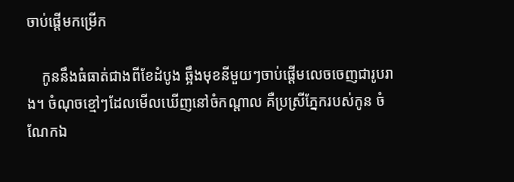ចាប់ផ្តើមកម្រើក

    កូននឹងធំធាត់ជាងពីខែដំបូង ឆ្អឹងមុខនីមួយៗចាប់ផ្តើមលេចចេញជារូបរាង។ ចំណុចខ្មៅៗដែលមើលឃើញនៅចំកណ្តាល គឺប្រស្រីភ្នែករបស់កូន ចំណែកឯ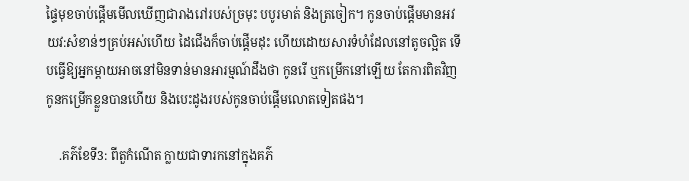ផ្ទៃមុខចាប់ផ្តើមមើលឃើញជារាងរៅរបស់ច្រមុះ បបូរមាត់ និងត្រចៀក។ កូនចាប់ផ្តើមមានអវយវ:សំខាន់ៗគ្រប់អស់ហើយ ដៃជើងក៏ចាប់ផ្តើមដុះ ហើយដោយសារទំហំដែលនៅតូចល្អិត ទើបធ្វើឱ្យអ្នកម្តាយអាចនៅមិនទាន់មានអារម្មណ៍ដឹងថា កូនរើ ឬកម្រើកនៅឡើយ តែការពិតវិញ កូនកម្រើកខ្លួនបានហើយ និងបេះដូងរបស់កូនចាប់ផ្តើមលោតទៀតផង។

    .គភ៌ខែទី3: ពីតួកំណើត ក្លាយជាទារកនៅក្នុងគភ៌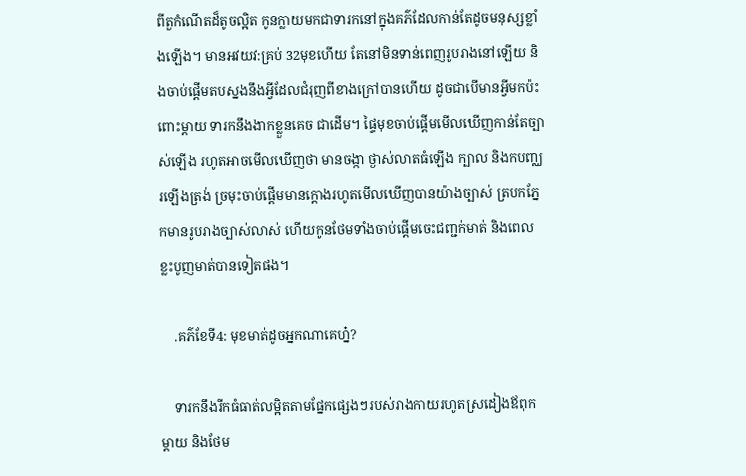ពីតួកំណើតដ៏តូចល្អិត កូនក្លាយមកជាទារកនៅក្នុងគភ៌ដែលកាន់តែដូចមនុស្សខ្លាំងឡើង។ មានអវយវ:គ្រប់ 32មុខហើយ តែនៅមិនទាន់ពេញរូបរាងនៅឡើយ និងចាប់ផ្តើមតបស្នងនឹងអ្វីដែលជំរុញពីខាងក្រៅបានហើយ ដូចជាបើមានអ្វីមកប៉ះពោះម្តាយ ទារកនឹងងាកខ្លួនគេច ជាដើម។ ផ្ទៃមុខចាប់ផ្តើមមើលឃើញកាន់តែច្បាស់ឡើង រហូតអាចមើលឃើញថា មានចង្កា ថ្ងាស់លាតធំឡើង ក្បាល និងកបញ្ឈរឡើងត្រង់ ច្រមុះចាប់ផ្តើមមានក្តោងរហូតមើលឃើញបានយ៉ាងច្បាស់ ត្របកភ្នែកមានរូបរាងច្បាស់លាស់ ហើយកូនថែមទាំងចាប់ផ្តើមចេះជញ្ជក់មាត់ និងពេលខ្លះបូញមាត់បានទៀតផង។

    .គភ៌ខែទី4: មុខមាត់ដូចអ្នកណាគេហ្ន៎?

    ទារកនឹងរីកធំធាត់លម្អិតតាមផ្នែកផ្សេងៗរបស់រាងកាយរហូតស្រដៀងឪពុកម្តាយ និងថែម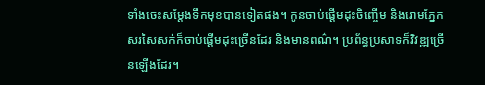ទាំងចេះសម្តែងទឹកមុខបានទៀតផង។ កូនចាប់ផ្តើមដុះចិញ្ចើម និងរោមភ្នែក សរសៃសក់ក៏ចាប់ផ្តើមដុះច្រើនដែរ និងមានពណ៌។ ប្រព័ន្ធប្រសាទក៏វិវឌ្ឍច្រើនឡើងដែរ។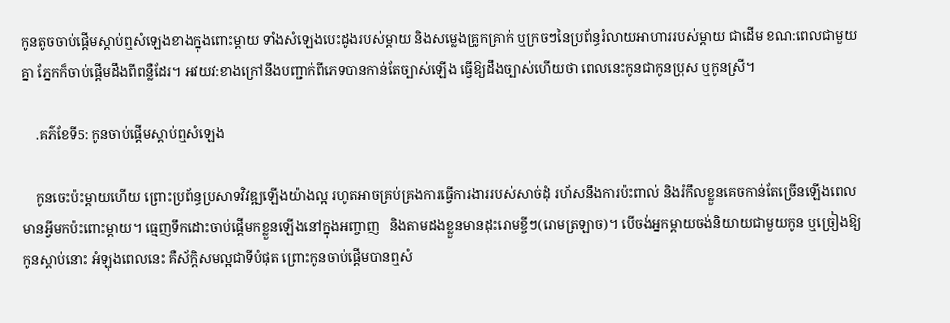កូនតូចចាប់ផ្តើមស្តាប់ឮសំឡេងខាងក្នុងពោះម្តាយ ទាំងសំឡេងបេះដូងរបស់ម្តាយ និងសម្លេងគ្រូកគ្រាក់ ឬក្រចៗនៃប្រព័ន្ធរំលាយអាហាររបស់ម្តាយ ជាដើម ខណ:ពេលជាមួយគ្នា ភ្នែកក៏ចាប់ផ្តើមដឹងពីពន្លឺដែរ។ អវយវ:ខាងក្រៅនឹងបញ្ជាក់ពីភេទបានកាន់តែច្បាស់ឡើង ធ្វើឱ្យដឹងច្បាស់ហើយថា ពេលនេះកូនជាកូនប្រុស ឬកូនស្រី។

    .គភ៌ខែទី5: កូនចាប់ផ្តើមស្តាប់ឮសំឡេង

    កូនចេះប៉ះម្តាយហើយ ព្រោះប្រព័ន្ធប្រសាទវិវឌ្ឍឡើងយ៉ាងល្អ រហូតអាចគ្រប់គ្រងការធ្វើការងាររបស់សាច់ដុំ រហ័សនឹងការប៉ះពាល់ និងរំកឹលខ្លួនគេចកាន់តែច្រើនឡើងពេលមានអ្វីមកប៉ះពោះម្តាយ។ ធ្មេញទឹកដោះចាប់ផ្តើមកខ្លួនឡើងនៅក្នុងអញ្ចាញ   និងតាមដងខ្លួនមានដុះរោមខ្ចីៗ(រោមត្រឡាច)។ បើចង់អ្នកម្តាយចង់និយាយជាមួយកូន ឬច្រៀងឱ្យកូនស្តាប់នោះ អំឡុងពេលនេះ គឺស័ក្តិសមល្អជាទីបំផុត ព្រោះកូនចាប់ផ្តើមបានឮសំ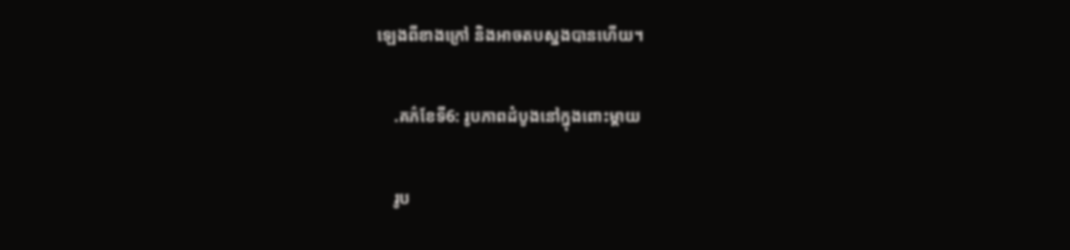ឡេងពីខាងក្រៅ និងអាចតបស្នងបានហើយ។

    .គភ៌ខែទី6: រូបភាពដំបូងនៅក្នុងពោះម្តាយ

    រូប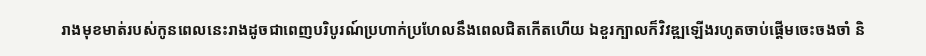រាងមុខមាត់របស់កូនពេលនេះរាងដូចជាពេញបរិបូរណ៍ប្រហាក់ប្រហែលនឹងពេលជិតកើតហើយ ឯខួរក្បាលក៏វិវឌ្ឍឡើងរហូតចាប់ផ្តើមចេះចងចាំ និ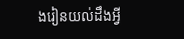ងរៀនយល់ដឹងអ្វី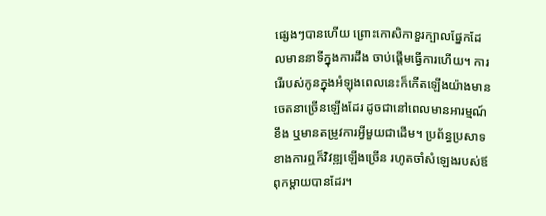ផ្សេងៗបានហើយ ព្រោះកោសិកាខួរក្បាលផ្នែកដែលមាននាទីក្នុងការដឹង ចាប់ផ្តើមធ្វើការហើយ។ ការរើរបស់កូនក្នុងអំឡុងពេលនេះក៏កើតឡើងយ៉ាងមានចេតនាច្រើនឡើងដែរ ដូចជានៅពេលមានអារម្មណ៍ខឹង ឬមានតម្រូវការអ្វីមួយជាដើម។ ប្រព័ន្ធប្រសាទខាងការឮក៏វិវឌ្ឍឡើងច្រើន រហូតចាំសំឡេងរបស់ឪពុកម្តាយបានដែរ។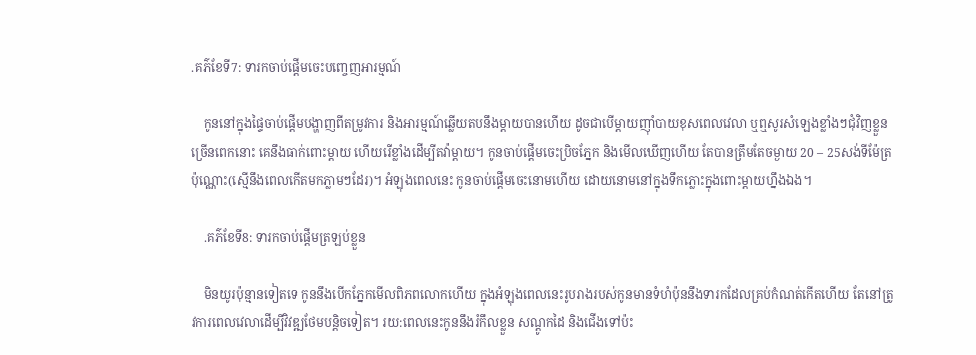.គភ៌ខែទី7: ទារកចាប់ផ្តើមចេះបញ្ចេញអារម្មណ៍

    កូននៅក្នុងផ្ទៃចាប់ផ្តើមបង្ហាញពីតម្រូវការ និងអារម្មណ៍ឆ្លើយតបនឹងម្តាយបានហើយ ដូចជាបើម្តាយញ៉ាំបាយខុសពេលវេលា ឬឮសូរសំឡេងខ្លាំងៗជុំវិញខ្លួនច្រើនពេកនោះ គេនឹងធាក់ពោះម្ដាយ ហើយរើខ្លាំងដើម្បីតវ៉ាម្តាយ។ កូនចាប់ផ្តើមចេះប្រិចភ្នែក និងមើលឃើញហើយ តែបានត្រឹមតែចម្ងាយ 20 – 25សង់ទីម៉ែត្រប៉ុណ្ណោះ(ស្មើនឹងពេលកើតមកភ្លាមៗដែរ)។ អំឡុងពេលនេះ កូនចាប់ផ្តើមចេះនោមហើយ ដោយនោមនៅក្នុងទឹកភ្លោះក្នុងពោះម្ដាយហ្នឹងឯង។

    .គភ៌ខែទី8: ទារកចាប់ផ្តើមត្រឡប់ខ្លួន

    មិនយូរប៉ុន្មានទៀតទេ កូននឹងបើកភ្នែកមើលពិភពលោកហើយ ក្នុងអំឡុងពេលនេះរូបរាងរបស់កូនមានទំហំប៉ុននឹងទារកដែលគ្រប់កំណត់កើតហើយ តែនៅត្រូវការពេលវេលាដើម្បីវិវឌ្ឍថែមបន្តិចទៀត។ រយ:ពេលនេះកូននឹងរំកឹលខ្លួន សណ្តូកដៃ និងជើងទៅប៉ះ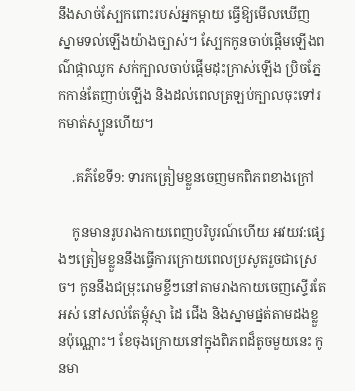នឹងសាច់ស្បែកពោះរបស់អ្នកម្តាយ ធ្វើឱ្យមើលឃើញស្នាមទល់ឡើងយ៉ាងច្បាស់។ ស្បែកកូនចាប់ផ្តើមឡើងពណ៌ផ្កាឈូក សក់ក្បាលចាប់ផ្តើមដុះក្រាស់ឡើង ប្រិចភ្នែកកាន់តែញាប់ឡើង និងដល់ពេលត្រឡប់ក្បាលចុះទៅរកមាត់ស្បូនហើយ។

    .គភ៌ខែទី9: ទារកត្រៀមខ្លួនចេញមកពិភពខាងក្រៅ

    កូនមានរូបរាងកាយពេញបរិបូរណ៍ហើយ អវយវ:ផ្សេងៗត្រៀមខ្លួននឹងធ្វើការក្រោយពេលប្រសូតរួចជាស្រេច។ កូននឹងជម្រុះរោមខ្ចីៗនៅតាមរាងកាយចេញស្ទើរតែអស់ នៅសល់តែម្តុំស្មា ដៃ ជើង និងស្នាមផ្នត់តាមដងខ្លួនប៉ុណ្ណោះ។ ខែចុងក្រោយនៅក្នុងពិភពដ៏តូចមួយនេះ កូនមា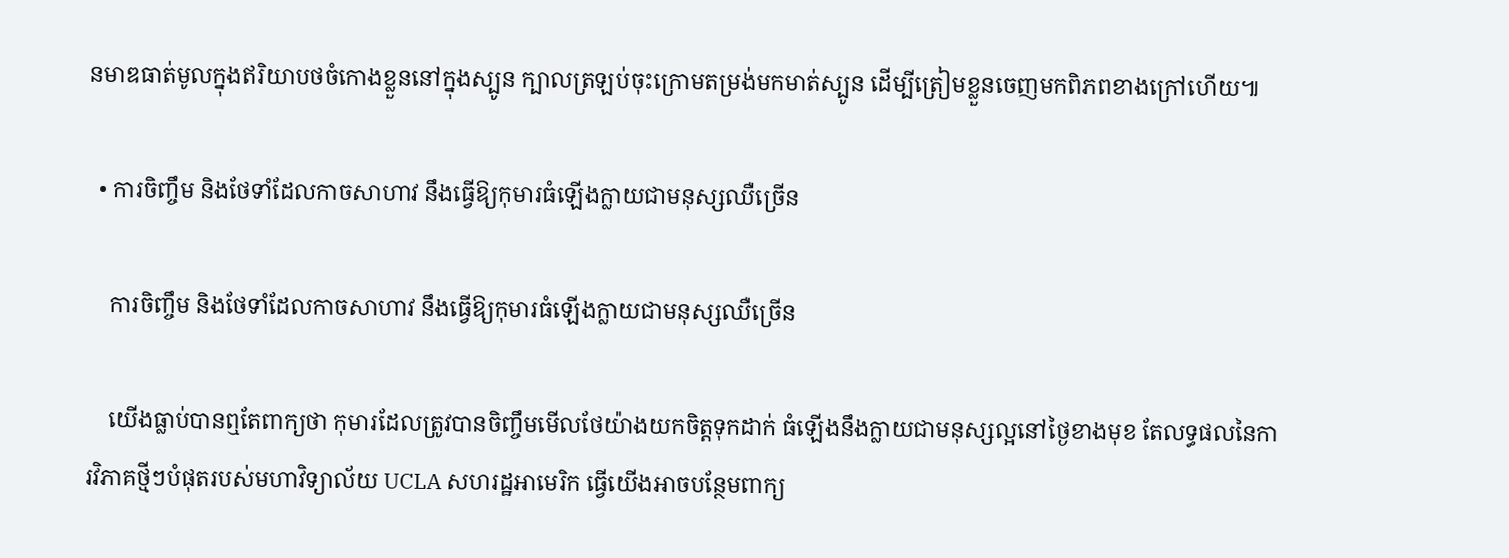នមាឌធាត់មូលក្នុងឥរិយាបថចំកោងខ្លួននៅក្នុងស្បូន ក្បាលត្រឡប់ចុះក្រោមតម្រង់មកមាត់ស្បូន ដើម្បីត្រៀមខ្លួនចេញមកពិភពខាងក្រៅហើយ៕

  • ការចិញ្ចឹម និងថែទាំដែលកាចសាហាវ នឹងធ្វើឱ្យកុមារធំឡើងក្លាយជាមនុស្សឈឺច្រើន

    ការចិញ្ចឹម និងថែទាំដែលកាចសាហាវ នឹងធ្វើឱ្យកុមារធំឡើងក្លាយជាមនុស្សឈឺច្រើន

    យើងធ្លាប់បានឮតែពាក្យថា កុមារដែលត្រូវបានចិញ្ចឹមមើលថែយ៉ាងយកចិត្តទុកដាក់ ធំឡើងនឹងក្លាយជាមនុស្សល្អនៅថ្ងៃខាងមុខ តែលទ្ធផលនៃការវិភាគថ្មីៗបំផុតរបស់មហាវិទ្យាល័យ UCLA សហរដ្ឋអាមេរិក ធ្វើយើងអាចបន្ថែមពាក្យ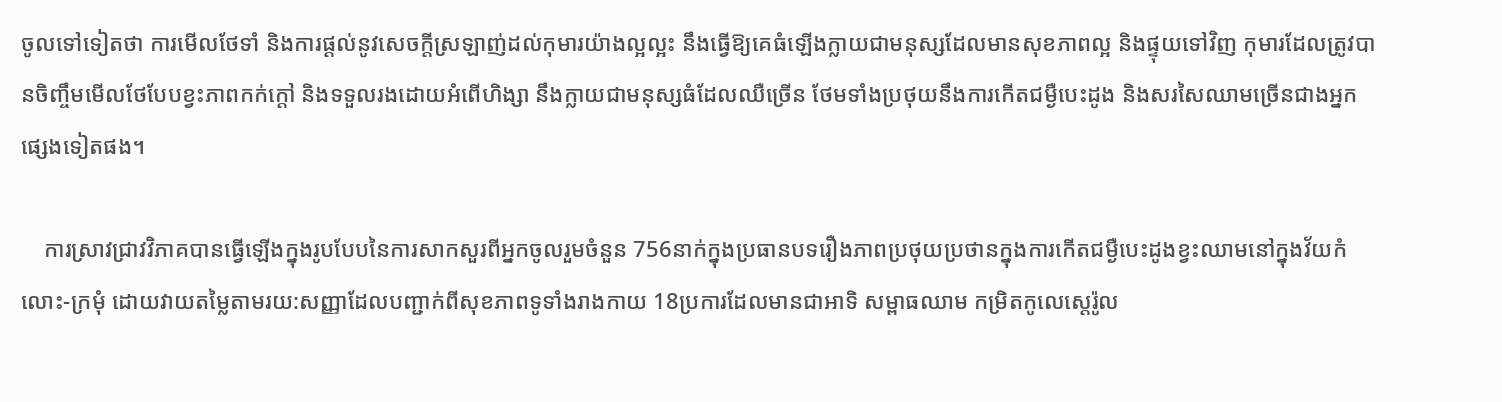ចូលទៅទៀតថា ការមើលថែទាំ និងការផ្ដល់នូវសេចក្តីស្រឡាញ់ដល់កុមារយ៉ាងល្អល្អះ នឹងធ្វើឱ្យគេធំឡើងក្លាយជាមនុស្សដែលមានសុខភាពល្អ និងផ្ទុយទៅវិញ កុមារដែលត្រូវបានចិញ្ចឹមមើលថែបែបខ្វះភាពកក់ក្តៅ និងទទួលរងដោយអំពើហិង្សា នឹងក្លាយជាមនុស្សធំដែលឈឺច្រើន ថែមទាំងប្រថុយនឹងការកើតជម្ងឺបេះដូង និងសរសៃឈាមច្រើនជាងអ្នកផ្សេងទៀតផង។

    ការស្រាវជ្រាវវិភាគបានធ្វើឡើងក្នុងរូបបែបនៃការសាកសួរពីអ្នកចូលរួមចំនួន 756នាក់ក្នុងប្រធានបទរឿងភាពប្រថុយប្រថានក្នុងការកើតជម្ងឺបេះដូងខ្វះឈាមនៅក្នុងវ័យកំលោះ-ក្រមុំ ដោយវាយតម្លៃតាមរយ:សញ្ញាដែលបញ្ជាក់ពីសុខភាពទូទាំងរាងកាយ 18ប្រការដែលមានជាអាទិ សម្ពាធឈាម កម្រិតកូលេស្តេរ៉ូល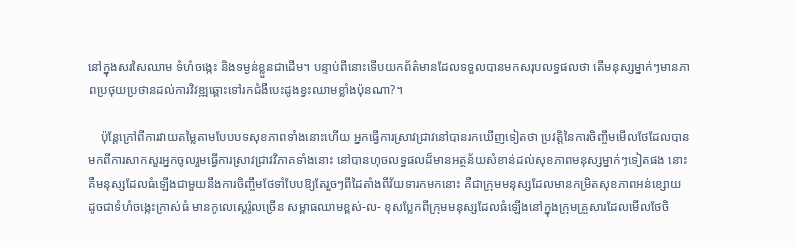នៅក្នុងសរសៃឈាម ទំហំចង្កេះ និងទម្ងន់ខ្លួនជាដើម។ បន្ទាប់ពីនោះទើបយកព័ត៌មានដែលទទួលបានមកសរុបលទ្ធផលថា តើមនុស្សម្នាក់ៗមានភាពប្រថុយប្រថានដល់ការវិវឌ្ឍឆ្ពោះទៅរកជំងឺបេះដូងខ្វះឈាមខ្លាំងប៉ុនណា?។

    ប៉ុន្តែក្រៅពីការវាយតម្លៃតាមបែបបទសុខភាពទាំងនោះហើយ អ្នកធ្វើការស្រាវជ្រាវនៅបានរកឃើញទៀតថា ប្រវត្តិនៃការចិញ្ចឹមមើលថែដែលបានមកពីការសាកសួរអ្នកចូលរួមធ្វើការស្រាវជ្រាវវិភាគទាំងនោះ នៅបានហុចលទ្ធផលដ៏មានអត្ថន័យសំខាន់ដល់សុខភាពមនុស្សម្នាក់ៗទៀតផង នោះគឺមនុស្សដែលធំឡើងជាមួយនឹងការចិញ្ចឹមថែទាំបែបឱ្យតែរួចៗពីដៃតាំងពីវ័យទារកមកនោះ គឺជាក្រុមមនុស្សដែលមានកម្រិតសុខភាពអន់ខ្សោយ ដូចជាទំហំចង្កេះក្រាស់ធំ មានកូលេស្តេរ៉ូលច្រើន សម្ពាធឈាមខ្ពស់-ល- ខុសប្លែកពីក្រុមមនុស្សដែលធំឡើងនៅក្នុងក្រុមគ្រួសារដែលមើលថែចិ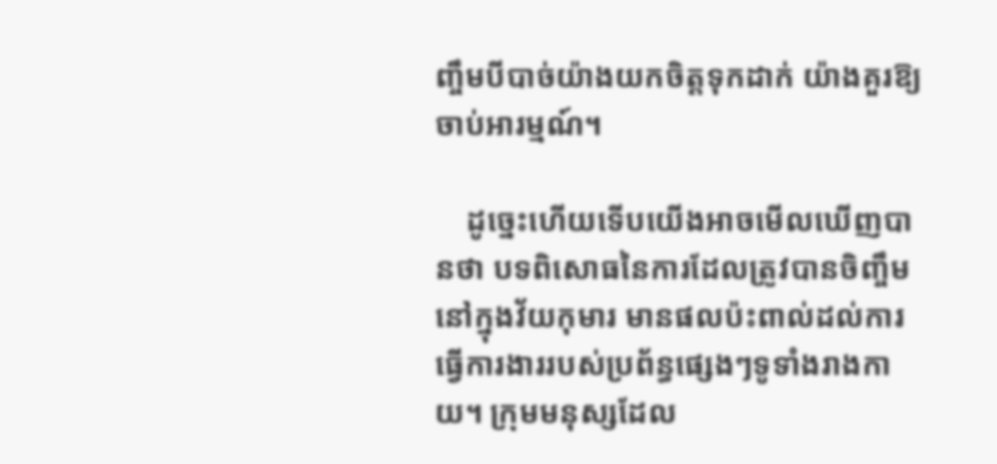ញ្ចឹមបីបាច់យ៉ាងយកចិត្តទុកដាក់ យ៉ាងគួរឱ្យចាប់អារម្មណ៍។

    ដូច្នេះហើយទើបយើងអាចមើលឃើញបានថា បទពិសោធនៃការដែលត្រូវបានចិញ្ចឹមនៅក្នុងវ័យកុមារ មានផលប៉ះពាល់ដល់ការធ្វើការងាររបស់ប្រព័ន្ធផ្សេងៗទូទាំងរាងកាយ។ ក្រុមមនុស្សដែល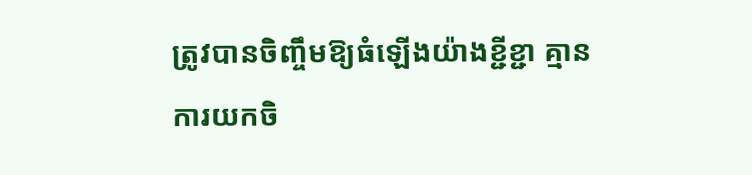ត្រូវបានចិញ្ចឹមឱ្យធំឡើងយ៉ាងខ្ជីខ្ជា គ្មានការយកចិ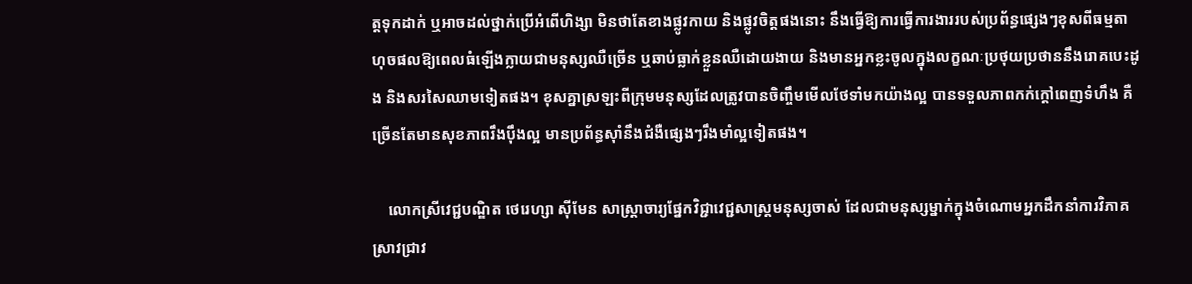ត្តទុកដាក់ ឬអាចដល់ថ្នាក់ប្រើអំពើហិង្សា មិនថាតែខាងផ្លូវកាយ និងផ្លូវចិត្តផងនោះ នឹងធ្វើឱ្យការធ្វើការងាររបស់ប្រព័ន្ធផ្សេងៗខុសពីធម្មតា ហុចផលឱ្យពេលធំឡើងក្លាយជាមនុស្សឈឺច្រើន ឬឆាប់ធ្លាក់ខ្លួនឈឺដោយងាយ និងមានអ្នកខ្លះចូលក្នុងលក្ខណៈប្រថុយប្រថាននឹងរោគបេះដូង និងសរសៃឈាមទៀតផង។ ខុសគ្នាស្រឡះពីក្រុមមនុស្សដែលត្រូវបានចិញ្ចឹមមើលថែទាំមកយ៉ាងល្អ បានទទួលភាពកក់ក្តៅពេញទំហឹង គឺច្រើនតែមានសុខភាពរឹងប៉ឹងល្អ មានប្រព័ន្ធស៊ាំនឹងជំងឺផ្សេងៗរឹងមាំល្អទៀតផង។

    លោកស្រីវេជ្ជបណ្ឌិត ថេរេហ្សា ស៊ីមែន សាស្រ្តាចារ្យផ្នែកវិជ្ជាវេជ្ជសាស្រ្តមនុស្សចាស់ ដែលជាមនុស្សម្នាក់ក្នុងចំណោមអ្នកដឹកនាំការវិភាគស្រាវជ្រាវ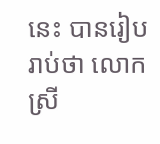នេះ បានរៀបរាប់ថា លោកស្រី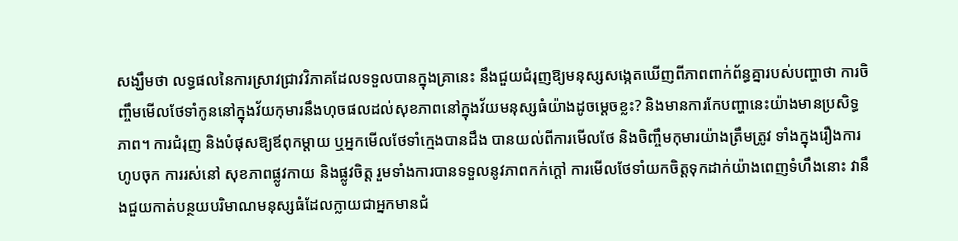សង្ឃឹមថា លទ្ធផលនៃការស្រាវជ្រាវវិភាគដែលទទួលបានក្នុងគ្រានេះ នឹងជួយជំរុញឱ្យមនុស្សសង្កេតឃើញពីភាពពាក់ព័ន្ធគ្នារបស់បញ្ហាថា ការចិញ្ចឹមមើលថែទាំកូននៅក្នុងវ័យកុមារនឹងហុចផលដល់សុខភាពនៅក្នុងវ័យមនុស្សធំយ៉ាងដូចម្ដេចខ្លះ? និងមានការកែបញ្ហានេះយ៉ាងមានប្រសិទ្ធភាព។ ការជំរុញ និងបំផុសឱ្យឪពុកម្តាយ ឬអ្នកមើលថែទាំក្មេងបានដឹង បានយល់ពីការមើលថែ និងចិញ្ចឹមកុមារយ៉ាងត្រឹមត្រូវ ទាំងក្នុងរឿងការហូបចុក ការរស់នៅ សុខភាពផ្លូវកាយ និងផ្លូវចិត្ត រួមទាំងការបានទទួលនូវភាពកក់ក្តៅ ការមើលថែទាំយកចិត្តទុកដាក់យ៉ាងពេញទំហឹងនោះ វានឹងជួយកាត់បន្ថយបរិមាណមនុស្សធំដែលក្លាយជាអ្នកមានជំ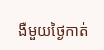ងឺមួយថ្ងៃកាត់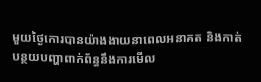មួយថ្ងៃកោរបានយ៉ាងងាយនាពេលអនាគត និងកាត់បន្ថយបញ្ហាពាក់ព័ន្ធនឹងការមើល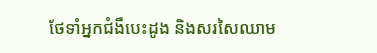ថែទាំអ្នកជំងឺបេះដូង និងសរសៃឈាម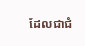ដែលជាជំ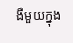ងឺមួយក្នុង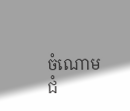ចំណោមជំ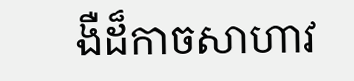ងឺដ៏កាចសាហាវ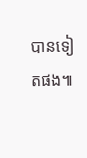បានទៀតផង៕